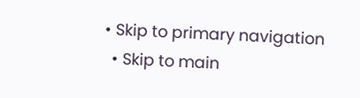• Skip to primary navigation
  • Skip to main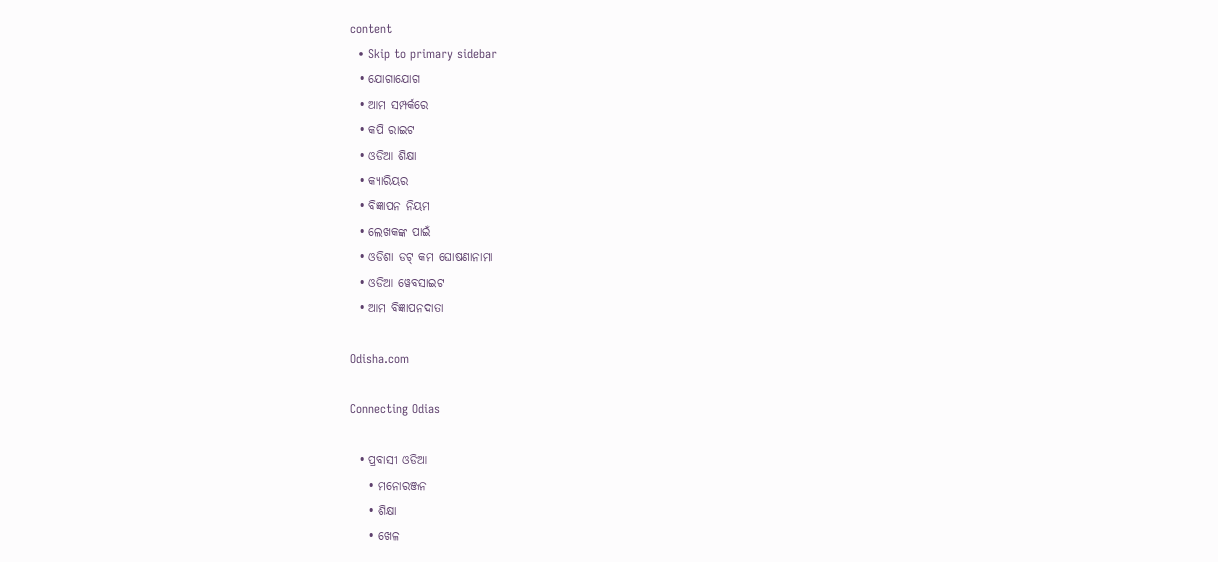content
  • Skip to primary sidebar
  • ଯୋଗାଯୋଗ
  • ଆମ ସମ୍ପର୍କରେ
  • କପି ରାଇଟ
  • ଓଡିଆ ଶିକ୍ଷା
  • କ୍ୟାରିୟର
  • ବିଜ୍ଞାପନ ନିୟମ
  • ଲେଖକଙ୍କ ପାଇଁ
  • ଓଡିଶା ଡଟ୍ କମ ଘୋଷଣାନାମା
  • ଓଡିଆ ୱେବସାଇଟ
  • ଆମ ବିଜ୍ଞାପନଦାତା

Odisha.com

Connecting Odias

  • ପ୍ରବାସୀ ଓଡିଆ
    • ମନୋରଞ୍ଜନ
    • ଶିକ୍ଷା
    • ଖେଳ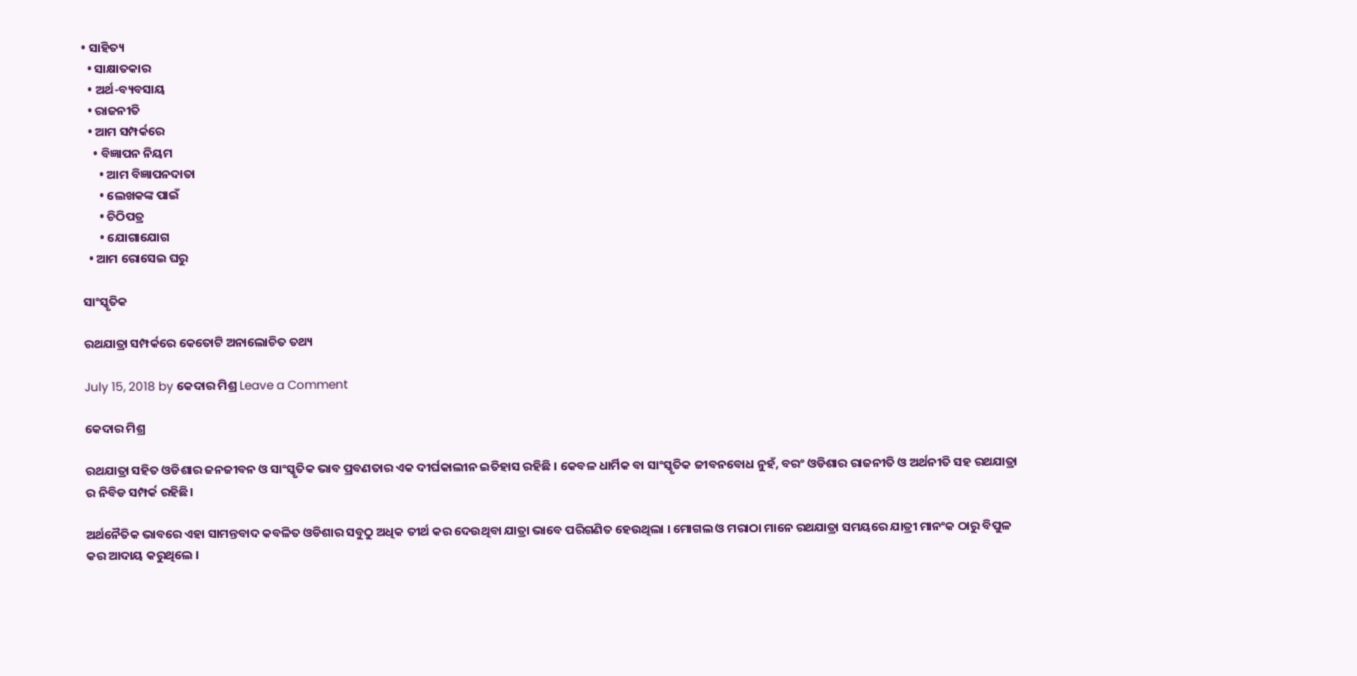• ସାହିତ୍ୟ
  • ସାକ୍ଷାତକାର
  • ଅର୍ଥ-ବ୍ୟବସାୟ
  • ରାଜନୀତି
  • ଆମ ସମ୍ପର୍କରେ
    • ବିଜ୍ଞାପନ ନିୟମ
      • ଆମ ବିଜ୍ଞାପନଦାତା
      • ଲେଖକଙ୍କ ପାଇଁ
      • ଚିଠିପତ୍ର
      • ଯୋଗାଯୋଗ
  • ଆମ ରୋସେଇ ଘରୁ

ସାଂସ୍କୃତିକ

ରଥଯାତ୍ରା ସମ୍ପର୍କରେ କେତୋଟି ଅନାଲୋଚିତ ତଥ୍ୟ

July 15, 2018 by କେଦାର ମିଶ୍ର Leave a Comment

କେଦାର ମିଶ୍ର

ରଥଯାତ୍ରା ସହିତ ଓଡିଶାର ଜନଜୀବନ ଓ ସାଂସ୍କୃତିକ ଭାବ ପ୍ରବଣତାର ଏକ ଦୀର୍ଘକାଲୀନ ଇତିହାସ ରହିଛି । କେବଳ ଧାର୍ମିକ ବା ସାଂସ୍କୃତିକ ଜୀବନବୋଧ ନୁହଁ, ବରଂ ଓଡିଶାର ରାଜନୀତି ଓ ଅର୍ଥନୀତି ସହ ରଥଯାତ୍ରା ର ନିବିଡ ସମ୍ପର୍କ ରହିଛି।

ଅର୍ଥନୈତିକ ଭାବରେ ଏହା ସାମନ୍ତବାଦ କବଳିତ ଓଡିଶାର ସବୁଠୁ ଅଧିକ ତୀର୍ଥ କର ଦେଉଥିବା ଯାତ୍ରା ଭାବେ ପରିଗଣିତ ହେଉଥିଲା । ମୋଗଲ ଓ ମରାଠା ମାନେ ରଥଯାତ୍ରା ସମୟରେ ଯାତ୍ରୀ ମାନଂକ ଠାରୁ ବିପୁଳ କର ଆଦାୟ କରୁଥିଲେ ।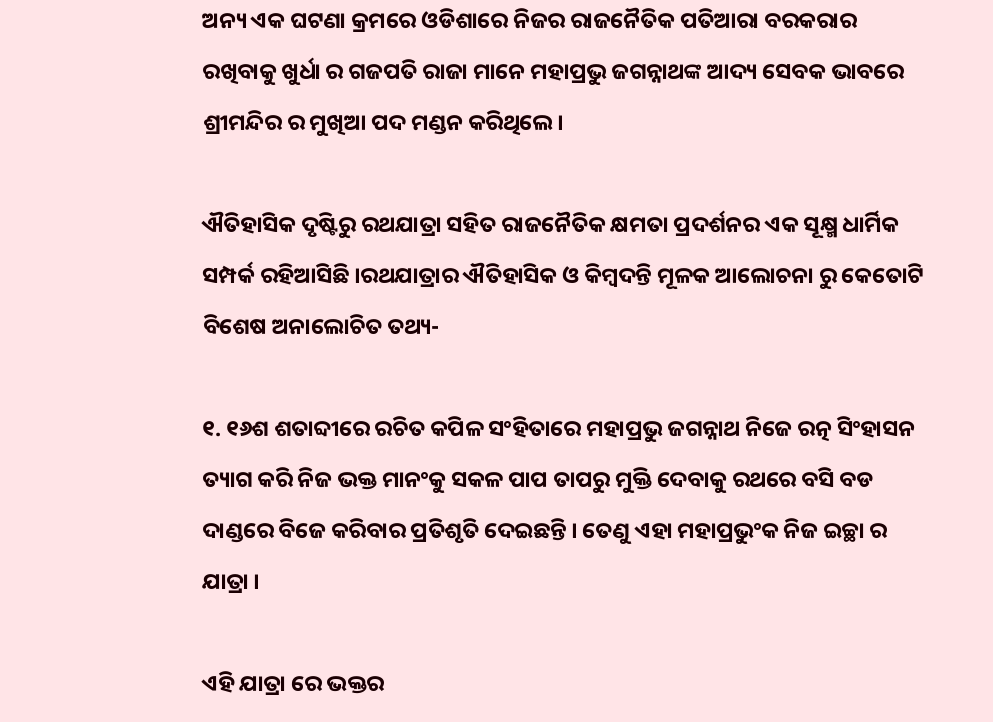ଅନ୍ୟ ଏକ ଘଟଣା କ୍ରମରେ ଓଡିଶାରେ ନିଜର ରାଜନୈତିକ ପତିଆରା ବରକରାର ରଖିବାକୁ ଖୁର୍ଧା ର ଗଜପତି ରାଜା ମାନେ ମହାପ୍ରଭୁ ଜଗନ୍ନାଥଙ୍କ ଆଦ୍ୟ ସେବକ ଭାବରେ ଶ୍ରୀମନ୍ଦିର ର ମୁଖିଆ ପଦ ମଣ୍ଡନ କରିଥିଲେ।

ଐତିହାସିକ ଦୃଷ୍ଟିରୁ ରଥଯାତ୍ରା ସହିତ ରାଜନୈତିକ କ୍ଷମତା ପ୍ରଦର୍ଶନର ଏକ ସୂକ୍ଷ୍ମ ଧାର୍ମିକ ସମ୍ପର୍କ ରହିଆସିଛି ।ରଥଯାତ୍ରାର ଐତିହାସିକ ଓ କିମ୍ବଦନ୍ତି ମୂଳକ ଆଲୋଚନା ରୁ କେତୋଟି ବିଶେଷ ଅନାଲୋଚିତ ତଥ୍ୟ-

୧. ୧୬ଶ ଶତାବ୍ଦୀରେ ରଚିତ କପିଳ ସଂହିତାରେ ମହାପ୍ରଭୁ ଜଗନ୍ନାଥ ନିଜେ ରତ୍ନ ସିଂହାସନ ତ୍ୟାଗ କରି ନିଜ ଭକ୍ତ ମାନଂକୁ ସକଳ ପାପ ତାପରୁ ମୁକ୍ତି ଦେବାକୁ ରଥରେ ବସି ବଡ ଦାଣ୍ଡରେ ବିଜେ କରିବାର ପ୍ରତିଶୃତି ଦେଇଛନ୍ତି । ତେଣୁ ଏହା ମହାପ୍ରଭୁଂକ ନିଜ ଇଚ୍ଛା ର ଯାତ୍ରା ।

ଏହି ଯାତ୍ରା ରେ ଭକ୍ତର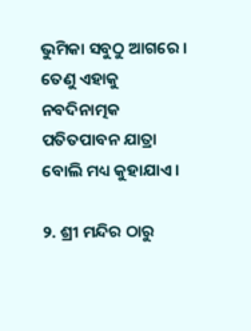ଭୁମିକା ସବୁଠୁ ଆଗରେ । ତେଣୁ ଏହାକୁ ନବଦିନାତ୍ମକ ପତିତପାବନ ଯାତ୍ରା ବୋଲି ମଧ୍ୟ କୁହାଯାଏ।

୨. ଶ୍ରୀ ମନ୍ଦିର ଠାରୁ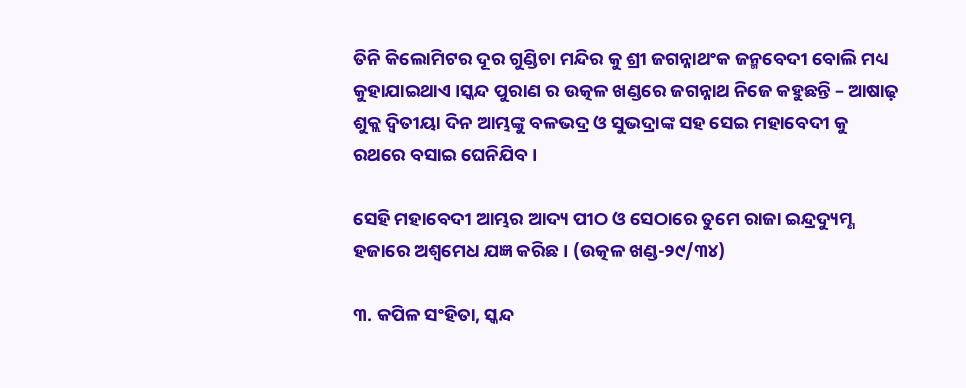ତିନି କିଲୋମିଟର ଦୂର ଗୁଣ୍ଡିଚା ମନ୍ଦିର କୁ ଶ୍ରୀ ଜଗନ୍ନାଥଂକ ଜନ୍ମବେଦୀ ବୋଲି ମଧ୍ୟ କୁହାଯାଇଥାଏ ।ସ୍କନ୍ଦ ପୁରାଣ ର ଉତ୍କଳ ଖଣ୍ଡରେ ଜଗନ୍ନାଥ ନିଜେ କହୁଛନ୍ତି – ଆଷାଢ଼ ଶୁକ୍ଲ ଦ୍ଵିତୀୟା ଦିନ ଆମ୍ଭଙ୍କୁ ବଳଭଦ୍ର ଓ ସୁଭଦ୍ରାଙ୍କ ସହ ସେଇ ମହାବେଦୀ କୁ ରଥରେ ବସାଇ ଘେନିଯିବ ।

ସେହି ମହାବେଦୀ ଆମ୍ଭର ଆଦ୍ୟ ପୀଠ ଓ ସେଠାରେ ତୁମେ ରାଜା ଇନ୍ଦ୍ରଦ୍ୟୁମ୍ଣ ହଜାରେ ଅଶ୍ଵମେଧ ଯଜ୍ଞ କରିଛ । (ଉତ୍କଳ ଖଣ୍ଡ-୨୯/୩୪)

୩. କପିଳ ସଂହିତା, ସ୍କନ୍ଦ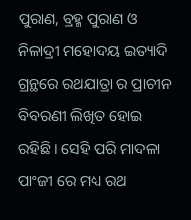ପୁରାଣ, ବ୍ରହ୍ମ ପୁରାଣ ଓ ନିଳାଦ୍ରୀ ମହୋଦୟ ଇତ୍ୟାଦି ଗ୍ରନ୍ଥରେ ରଥଯାତ୍ରା ର ପ୍ରାଚୀନ ବିବରଣୀ ଲିଖିତ ହୋଇ ରହିଛି। ସେହି ପରି ମାଦଳା ପାଂଜୀ ରେ ମଧ୍ୟ ରଥ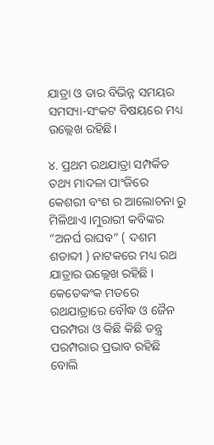ଯାତ୍ରା ଓ ତାର ବିଭିନ୍ନ ସମୟର ସମସ୍ୟା-ସଂକଟ ବିଷୟରେ ମଧ୍ୟ ଉଲ୍ଲେଖ ରହିଛି।

୪. ପ୍ରଥମ ରଥଯାତ୍ରା ସମ୍ପର୍କିତ ତଥ୍ୟ ମାଦଳା ପାଂଜିରେ କେଶରୀ ବଂଶ ର ଆଲୋଚନା ରୁ ମିଳିଥାଏ ।ମୁରାରୀ କବିଙ୍କର “ଅନର୍ଘ ରାଘବ” ( ଦଶମ ଶତାବ୍ଦୀ ) ନାଟକରେ ମଧ୍ୟ ରଥ ଯାତ୍ରାର ଉଲ୍ଲେଖ ରହିଛି । କେତେକଂକ ମତରେ ରଥଯାତ୍ରାରେ ବୌଦ୍ଧ ଓ ଜୈନ ପରମ୍ପରା ଓ କିଛି କିଛି ତନ୍ତ୍ର ପରମ୍ପରାର ପ୍ରଭାବ ରହିଛି ବୋଲି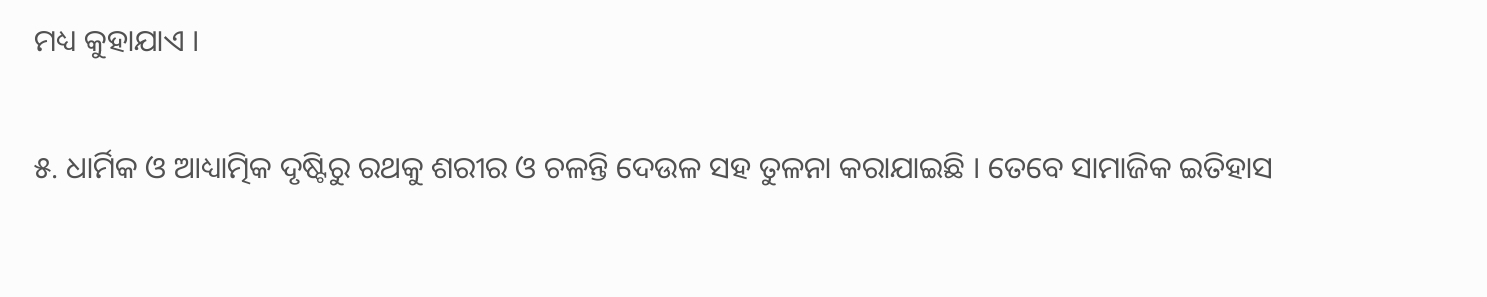ମଧ୍ୟ କୁହାଯାଏ ।

୫. ଧାର୍ମିକ ଓ ଆଧ୍ୟାତ୍ମିକ ଦୃଷ୍ଟିରୁ ରଥକୁ ଶରୀର ଓ ଚଳନ୍ତି ଦେଉଳ ସହ ତୁଳନା କରାଯାଇଛି । ତେବେ ସାମାଜିକ ଇତିହାସ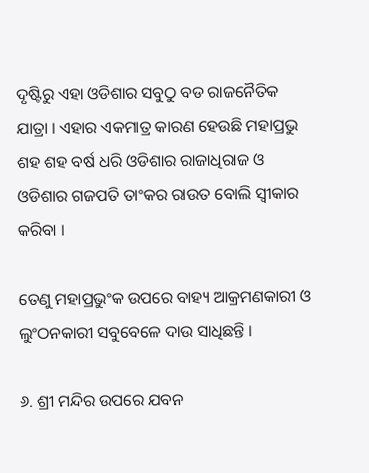ଦୃଷ୍ଟିରୁ ଏହା ଓଡିଶାର ସବୁଠୁ ବଡ ରାଜନୈତିକ ଯାତ୍ରା । ଏହାର ଏକମାତ୍ର କାରଣ ହେଉଛି ମହାପ୍ରଭୁ ଶହ ଶହ ବର୍ଷ ଧରି ଓଡିଶାର ରାଜାଧିରାଜ ଓ ଓଡିଶାର ଗଜପତି ତାଂକର ରାଉତ ବୋଲି ସ୍ଵୀକାର କରିବା ।

ତେଣୁ ମହାପ୍ରଭୁଂକ ଉପରେ ବାହ୍ୟ ଆକ୍ରମଣକାରୀ ଓ ଲୁଂଠନକାରୀ ସବୁବେଳେ ଦାଉ ସାଧିଛନ୍ତି ।

୬. ଶ୍ରୀ ମନ୍ଦିର ଉପରେ ଯବନ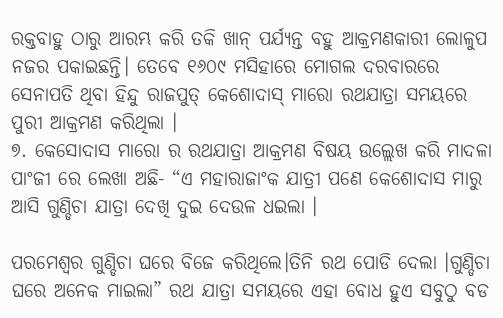ରକ୍ତବାହୁ ଠାରୁ ଆରମ୍ଭ କରି ତକି ଖାନ୍ ପର୍ଯ୍ୟନ୍ତ ବହୁ ଆକ୍ରମଣକାରୀ ଲୋଳୁପ ନଜର ପକାଇଛନ୍ତି। ତେବେ ୧୬୦୯ ମସିହାରେ ମୋଗଲ ଦରବାରରେ ସେନାପତି ଥିବା ହିନ୍ଦୁ ରାଜପୁତ୍ କେଶୋଦାସ୍ ମାରୋ ରଥଯାତ୍ରା ସମୟରେ ପୁରୀ ଆକ୍ରମଣ କରିଥିଲା ।
୭. କେସୋଦାସ ମାରୋ ର ରଥଯାତ୍ରା ଆକ୍ରମଣ ବିଷୟ ଉଲ୍ଲେଖ କରି ମାଦଳା ପାଂଜୀ ରେ ଲେଖା ଅଛି- “ଏ ମହାରାଜାଂକ ଯାତ୍ରୀ ପଣେ କେଶୋଦାସ ମାରୁ ଆସି ଗୁଣ୍ଡିଚା ଯାତ୍ରା ଦେଖି ଦୁଇ ଦେଉଳ ଧଇଲା ।

ପରମେଶ୍ବର ଗୁଣ୍ଡିଚା ଘରେ ବିଜେ କରିଥିଲେ।ତିନି ରଥ ପୋଡି ଦେଲା ।ଗୁଣ୍ଡିଚା ଘରେ ଅନେକ ମାଇଲା” ରଥ ଯାତ୍ରା ସମୟରେ ଏହା ବୋଧ ହୁଏ ସବୁଠୁ ବଡ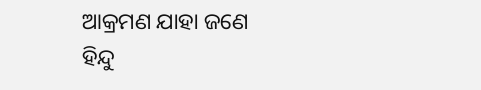ଆକ୍ରମଣ ଯାହା ଜଣେ ହିନ୍ଦୁ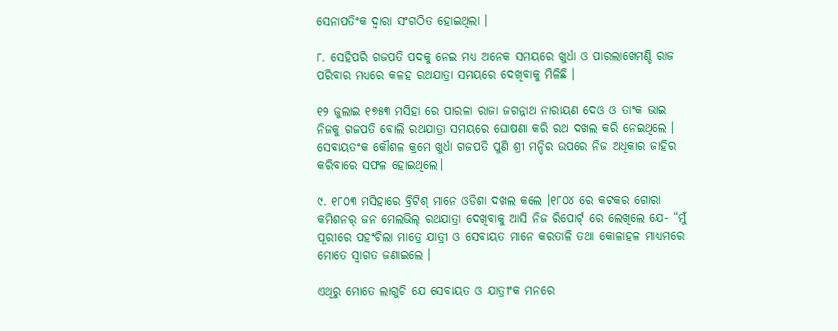ସେନାପତିଂକ ଦ୍ଵାରା ସଂଗଠିତ ହୋଇଥିଲା ।

୮. ସେହିପରି ଗଜପତି ପଦକୁ ନେଇ ମଧ୍ୟ ଅନେକ ସମୟରେ ଖୁର୍ଧା ଓ ପାରଲାଖେମଣ୍ଡି ରାଜ ପରିବାର ମଧ୍ୟରେ କଳହ ରଥଯାତ୍ରା ସମୟରେ ଦେଖିବାକୁ ମିଳିଛି ।

୧୨ ଜୁଲାଇ ୧୭୫୩ ମସିହା ରେ ପାରଳା ରାଜା ଜଗନ୍ନାଥ ନାରାୟଣ ଦେଓ ଓ ତାଂକ ଭାଇ ନିଜକୁ ଗଜପତି ବୋଲି ରଥଯାତ୍ରା ସମୟରେ ଘୋଷଣା କରି ରଥ ଦଖଲ କରି ନେଇଥିଲେ । ସେବାୟତଂକ କୌଶଳ କ୍ରମେ ଖୁର୍ଧା ଗଜପତି ପୁଣି ଶ୍ରୀ ମନ୍ଦିର ଉପରେ ନିଜ ଅଧିକାର ଜାହିର କରିବାରେ ସଫଳ ହୋଇଥିଲେ।

୯. ୧୮୦୩ ମସିହାରେ ବ୍ରିଟିଶ୍ ମାନେ ଓଡିଶା ଦଖଲ କଲେ ।୧୮୦୪ ରେ କଟକର ଗୋରା କମିଶନର୍ ଜନ ମେଲଭିଲ୍ ରଥଯାତ୍ରା ଦେଖିବାକୁ ଆସି ନିଜ ରିପୋର୍ଟ୍ ରେ ଲେଖିଲେ ଯେ- “ମୁଁ ପୂରୀରେ ପହଂଚିଲା ମାତ୍ରେ ଯାତ୍ରୀ ଓ ସେବାୟତ ମାନେ କରତାଳି ତଥା କୋଳାହଳ ମାଧ୍ୟମରେ ମୋତେ ସ୍ଵାଗତ ଜଣାଇଲେ ।

ଏଥିରୁ ମୋତେ ଲାଗୁଚି ଯେ ସେବାୟତ ଓ ଯାତ୍ରୀଂକ ମନରେ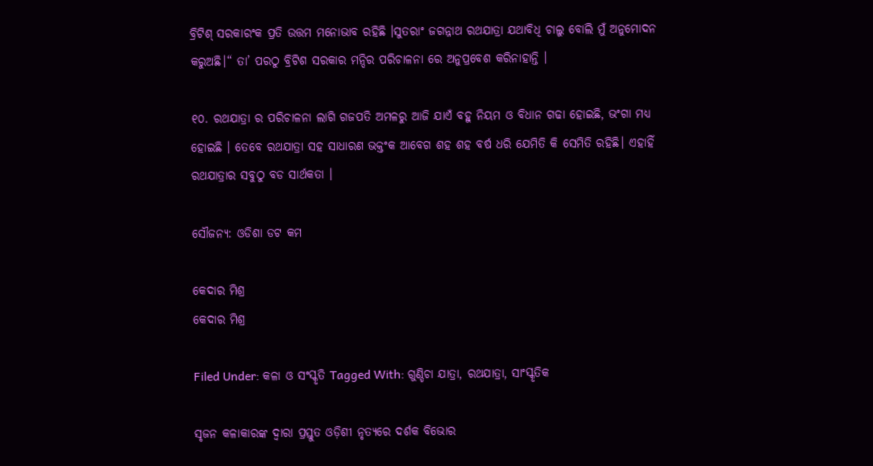ବ୍ରିଟିଶ୍ ସରକାରଂକ ପ୍ରତି ଉତ୍ତମ ମନୋଭାବ ରହିଛି ।ସୁତରାଂ ଜଗନ୍ନାଥ ରଥଯାତ୍ରା ଯଥାବିଧି ଚାଲୁ ବୋଲି ମୁଁ ଅନୁମୋଦନ କରୁଅଛି।“ ତା’ ପରଠୁ ବ୍ରିଟିଶ ସରକାର ମନ୍ଦିର ପରିଚାଳନା ରେ ଅନୁପ୍ରବେଶ କରିନାହାନ୍ତି ।

୧୦. ରଥଯାତ୍ରା ର ପରିଚାଳନା ଲାଗି ଗଜପତି ଅମଳରୁ ଆଜି ଯାଏଁ ବହୁ ନିୟମ ଓ ବିଧାନ ଗଢା ହୋଇଛି, ଭଂଗା ମଧ୍ୟ ହୋଇଛି । ତେବେ ରଥଯାତ୍ରା ସହ ସାଧାରଣ ଭକ୍ତଂକ ଆବେଗ ଶହ ଶହ ବର୍ଷ ଧରି ଯେମିତି କି ସେମିତି ରହିଛି। ଏହାହିଁ ରଥଯାତ୍ରାର ସବୁଠୁ ବଡ ସାର୍ଥକତା ।

ସୌଜନ୍ୟ: ଓଡିଶା ଡଟ କମ

କେଦାର ମିଶ୍ର
କେଦାର ମିଶ୍ର

Filed Under: କଳା ଓ ସଂସ୍କୃତି Tagged With: ଗୁଣ୍ଡିଚା ଯାତ୍ରା, ରଥଯାତ୍ରା, ସାଂସ୍କୃତିକ

ସୃଜନ କଳାକାରଙ୍କ ଦ୍ୱାରା ପ୍ରସ୍ତୁତ ଓଡ଼ିଶୀ ନୃତ୍ୟରେ ଦର୍ଶକ ବିଭୋର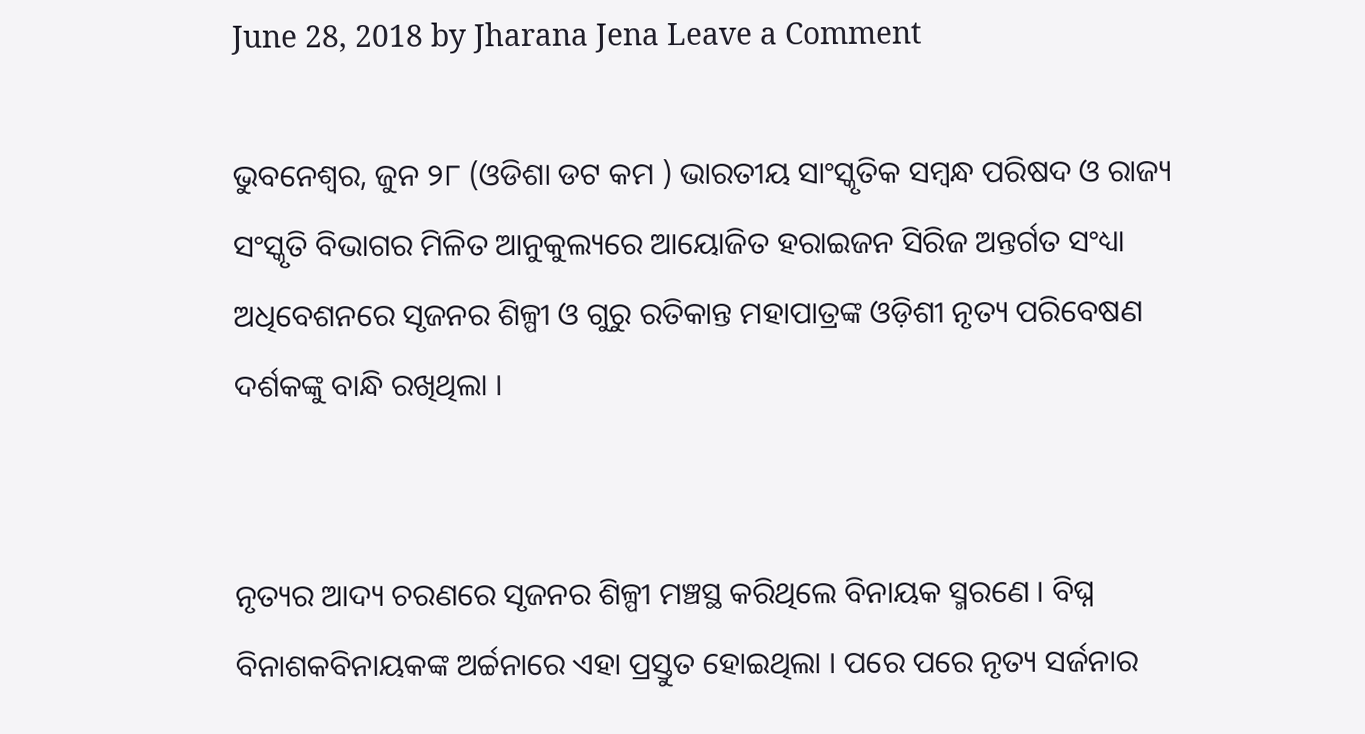June 28, 2018 by Jharana Jena Leave a Comment

ଭୁବନେଶ୍ୱର, ଜୁନ ୨୮ (ଓଡିଶା ଡଟ କମ ) ଭାରତୀୟ ସାଂସ୍କୃତିକ ସମ୍ବନ୍ଧ ପରିଷଦ ଓ ରାଜ୍ୟ ସଂସ୍କୃତି ବିଭାଗର ମିଳିତ ଆନୁକୁଲ୍ୟରେ ଆୟୋଜିତ ହରାଇଜନ ସିରିଜ ଅନ୍ତର୍ଗତ ସଂଧ୍ୟା ଅଧିବେଶନରେ ସୃଜନର ଶିଳ୍ପୀ ଓ ଗୁରୁ ରତିକାନ୍ତ ମହାପାତ୍ରଙ୍କ ଓଡ଼ିଶୀ ନୃତ୍ୟ ପରିବେଷଣ ଦର୍ଶକଙ୍କୁ ବାନ୍ଧି ରଖିଥିଲା ।


ନୃତ୍ୟର ଆଦ୍ୟ ଚରଣରେ ସୃଜନର ଶିଳ୍ପୀ ମଞ୍ଚସ୍ଥ କରିଥିଲେ ବିନାୟକ ସ୍ମରଣେ । ବିଘ୍ନ ବିନାଶକବିନାୟକଙ୍କ ଅର୍ଚ୍ଚନାରେ ଏହା ପ୍ରସ୍ତୁତ ହୋଇଥିଲା । ପରେ ପରେ ନୃତ୍ୟ ସର୍ଜନାର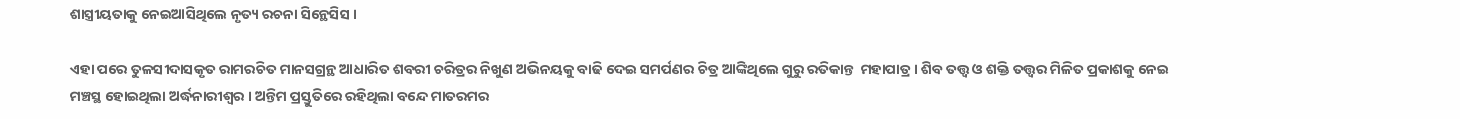ଶାସ୍ତ୍ରୀୟତାକୁ ନେଇଆସିଥିଲେ ନୃତ୍ୟ ରଚନା ସିନ୍ଥେସିସ ।

ଏହା ପରେ ତୁଳସୀଦାସକୃତ ରାମରଚିତ ମାନସଗ୍ରନ୍ଥ ଆଧାରିତ ଶବରୀ ଚରିତ୍ରର ନିଖୁଣ ଅଭିନୟକୁ ବାଢି ଦେଇ ସମର୍ପଣର ଚିତ୍ର ଆଙ୍କିଥିଲେ ଗୁରୁ ରତିକାନ୍ତ  ମହାପାତ୍ର । ଶିବ ତତ୍ତ୍ୱ ଓ ଶକ୍ତି ତତ୍ତ୍ୱର ମିଳିତ ପ୍ରକାଶକୁ ନେଇ ମଞ୍ଚସ୍ଥ ହୋଇଥିଲା ଅର୍ଦ୍ଧନାରୀଶ୍ୱର । ଅନ୍ତିମ ପ୍ରସ୍ତୁତିରେ ରହିଥିଲା ବନ୍ଦେ ମାତରମର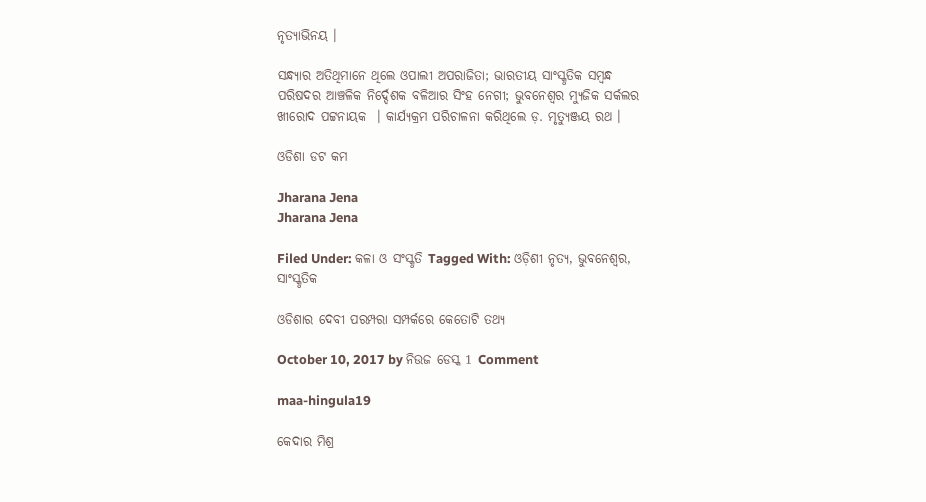ନୃତ୍ୟାଭିନୟ ।

ସନ୍ଧ୍ୟାର ଅତିଥିମାନେ ଥିଲେ ଓପାଲୀ ଅପରାଜିତା; ଭାରତୀୟ ସାଂସ୍କୃତିକ ସମ୍ବନ୍ଧ ପରିଷଦର ଆଞ୍ଚଳିକ ନିର୍ଦ୍ଦେଶକ ବଳିଆର ସିଂହ ନେଗୀ; ଭୁବନେଶ୍ୱର ମ୍ୟୁଜିକ ସର୍କଲର ଖୀରୋଦ ପଟ୍ଟନାୟକ  । କାର୍ଯ୍ୟକ୍ରମ ପରିଚାଳନା କରିଥିଲେ ଡ଼. ମୃତ୍ୟୁଞ୍ଜୟ ରଥ ।

ଓଡିଶା ଡଟ କମ

Jharana Jena
Jharana Jena

Filed Under: କଳା ଓ ସଂସ୍କୃତି Tagged With: ଓଡ଼ିଶୀ ନୃତ୍ୟ, ଭୁବନେଶ୍ୱର, ସାଂସ୍କୃତିକ

ଓଡିଶାର ଦେବୀ ପରମ୍ପରା ସମ୍ପର୍କରେ କେତୋଟି ତଥ୍ୟ

October 10, 2017 by ନିଉଜ ଡେସ୍କ 1 Comment

maa-hingula19

କେଦାର ମିଶ୍ର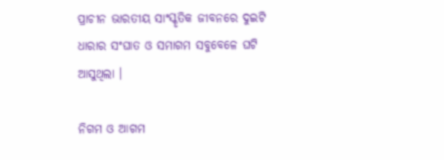ପ୍ରାଚୀନ ଭାରତୀୟ ସାଂସ୍କୃତିକ ଜୀବନରେ ଦୁଇଟି ଧାରାର ସଂଘାତ ଓ ସମାଗମ ସବୁବେଳେ ଘଟି ଆସୁଥିଲା ।

ନିଗମ ଓ ଆଗମ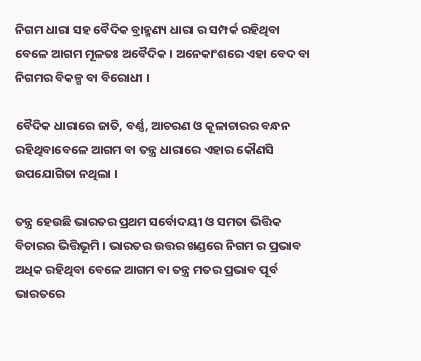ନିଗମ ଧାରା ସହ ବୈଦିକ ବ୍ରାହ୍ମଣ୍ୟ ଧାରା ର ସମ୍ପର୍କ ରହିଥିବା ବେଳେ ଆଗମ ମୂଳତଃ ଅବୈଦିକ । ଅନେକାଂଶରେ ଏହା ବେଦ ବା ନିଗମର ବିକଳ୍ପ ବା ବିରୋଧୀ ।

ବୈଦିକ ଧାରାରେ ଜାତି, ବର୍ଣ୍ଣ, ଆଚରଣ ଓ କୂଳାଚାରର ବନ୍ଧନ ରହିଥିବାବେଳେ ଆଗମ ବା ତନ୍ତ୍ର ଧାରାରେ ଏହାର କୌଣସି ଉପଯୋଗିତା ନଥିଲା ।

ତନ୍ତ୍ର ହେଉଛି ଭାରତର ପ୍ରଥମ ସର୍ବୋଦୟୀ ଓ ସମତା ଭିତ୍ତିକ ବିଚାରର ଭିତ୍ତିଭୂମି । ଭାରତର ଉତ୍ତର ଖଣ୍ଡରେ ନିଗମ ର ପ୍ରଭାବ ଅଧିକ ରହିଥିବା ବେଳେ ଆଗମ ବା ତନ୍ତ୍ର ମତର ପ୍ରଭାବ ପୂର୍ବ ଭାରତରେ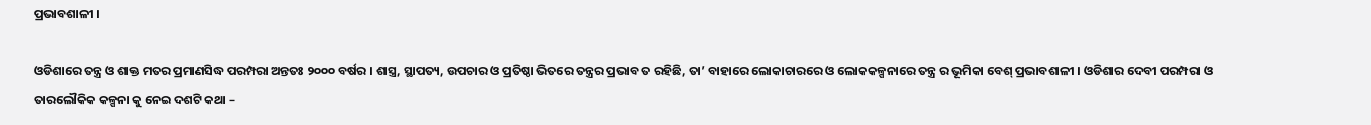ପ୍ରଭାବଶାଳୀ ।

ଓଡିଶାରେ ତନ୍ତ୍ର ଓ ଶାକ୍ତ ମତର ପ୍ରମାଣସିଦ୍ଧ ପରମ୍ପରା ଅନ୍ତତଃ ୨୦୦୦ ବର୍ଷର । ଶାସ୍ତ୍ର, ସ୍ଥାପତ୍ୟ, ଉପଚାର ଓ ପ୍ରତିଷ୍ଠା ଭିତରେ ତନ୍ତ୍ରର ପ୍ରଭାବ ତ ରହିଛି, ତା’ ବାହାରେ ଲୋକାଚାରରେ ଓ ଲୋକକଳ୍ପନାରେ ତନ୍ତ୍ର ର ଭୂମିକା ବେଶ୍ ପ୍ରଭାବଶାଳୀ । ଓଡିଶାର ଦେବୀ ପରମ୍ପରା ଓ ତାରଲୌକିକ କଳ୍ପନା କୁ ନେଇ ଦଶଟି କଥା –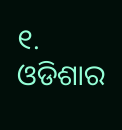୧. ଓଡିଶାର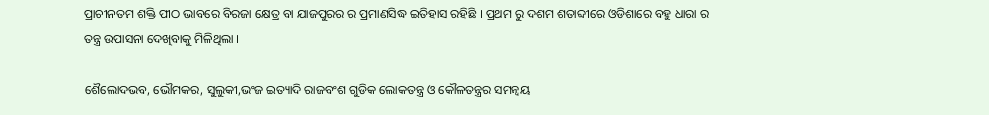ପ୍ରାଚୀନତମ ଶକ୍ତି ପୀଠ ଭାବରେ ବିରଜା କ୍ଷେତ୍ର ବା ଯାଜପୁରର ର ପ୍ରମାଣସିଦ୍ଧ ଇତିହାସ ରହିଛି । ପ୍ରଥମ ରୁ ଦଶମ ଶତାବ୍ଦୀରେ ଓଡିଶାରେ ବହୁ ଧାରା ର ତନ୍ତ୍ର ଉପାସନା ଦେଖିବାକୁ ମିଳିଥିଲା ।

ଶୈଲୋଦଭବ, ଭୌମକର, ସୁଲୁକୀ,ଭଂଜ ଇତ୍ୟାଦି ରାଜବଂଶ ଗୁଡିକ ଲୋକତନ୍ତ୍ର ଓ କୌଳତନ୍ତ୍ରର ସମନ୍ୱୟ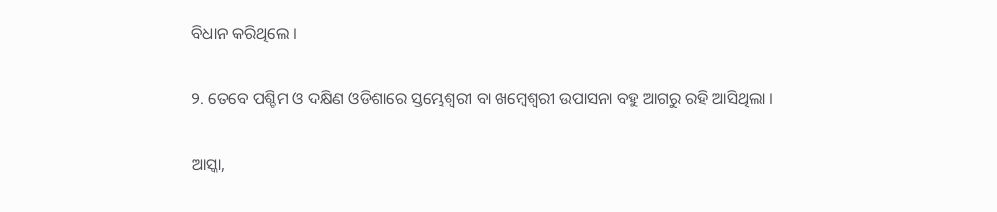ବିଧାନ କରିଥିଲେ ।

୨. ତେବେ ପଶ୍ଚିମ ଓ ଦକ୍ଷିଣ ଓଡିଶାରେ ସ୍ତମ୍ଭେଶ୍ଵରୀ ବା ଖମ୍ବେଶ୍ଵରୀ ଉପାସନା ବହୁ ଆଗରୁ ରହି ଆସିଥିଲା ।

ଆସ୍କା,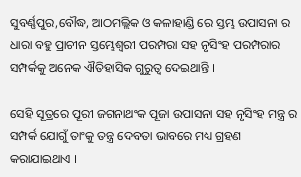ସୁବର୍ଣ୍ଣପୁର,ବୌଦ୍ଧ, ଆଠମଲ୍ଲିକ ଓ କଳାହାଣ୍ଡି ରେ ସ୍ତମ୍ଭ ଉପାସନା ର ଧାରା ବହୁ ପ୍ରାଚୀନ ସ୍ତମ୍ଭେଶ୍ଵରୀ ପରମ୍ପରା ସହ ନୃସିଂହ ପରମ୍ପରାର ସମ୍ପର୍କକୁ ଅନେକ ଐତିହାସିକ ଗୁରୁତ୍ଵ ଦେଇଥାନ୍ତି ।

ସେହି ସୂତ୍ରରେ ପୂରୀ ଜଗନାଥଂକ ପୂଜା ଉପାସନା ସହ ନୃସିଂହ ମନ୍ତ୍ର ର ସମ୍ପର୍କ ଯୋଗୁଁ ତାଂକୁ ତନ୍ତ୍ର ଦେବତା ଭାବରେ ମଧ୍ୟ ଗ୍ରହଣ କରାଯାଇଥାଏ ।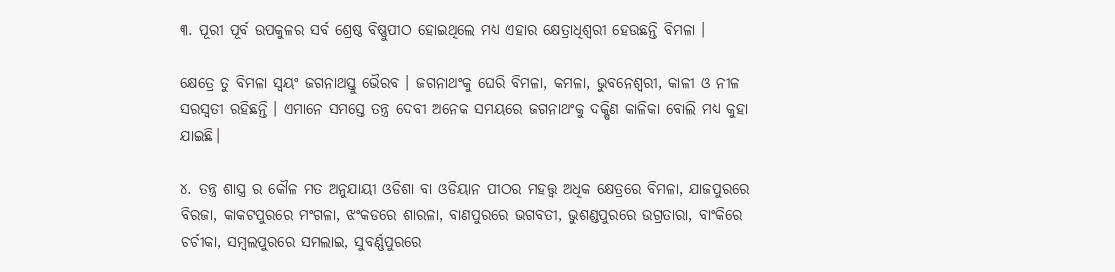୩. ପୂରୀ ପୂର୍ବ ଉପକୁଳର ସର୍ବ ଶ୍ରେଷ୍ଠ ବିଷ୍ଣୁପୀଠ ହୋଇଥିଲେ ମଧ୍ୟ ଏହାର କ୍ଷେତ୍ରାଧିଶ୍ଵରୀ ହେଉଛନ୍ତି ବିମଳା ।

କ୍ଷେତ୍ରେ ତୁ ବିମଳା ସ୍ଵୟଂ ଜଗନାଥସ୍ତୁ ଭୈରବ । ଜଗନାଥଂକୁ ଘେରି ବିମଳା, କମଳା, ଭୁବନେଶ୍ଵରୀ, କାଳୀ ଓ ନୀଳ ସରସ୍ଵତୀ ରହିଛନ୍ତି । ଏମାନେ ସମସ୍ତେ ତନ୍ତ୍ର ଦେବୀ ଅନେକ ସମୟରେ ଜଗନାଥଂକୁ ଦକ୍ଷିଣ କାଳିକା ବୋଲି ମଧ୍ୟ କୁହା ଯାଇଛି।

୪. ତନ୍ତ୍ର ଶାସ୍ତ୍ର ର କୌଳ ମତ ଅନୁଯାୟୀ ଓଡିଶା ବା ଓଡିୟାନ ପୀଠର ମହତ୍ତ୍ଵ ଅଧିକ କ୍ଷେତ୍ରରେ ବିମଳା, ଯାଜପୁରରେ ବିରଜା, କାକଟପୁରରେ ମଂଗଳା, ଝଂକଡରେ ଶାରଳା, ବାଣପୁରରେ ଭଗବତୀ, ଭୁଶଣ୍ଡପୁରରେ ଉଗ୍ରତାରା, ବାଂକିରେ ଚର୍ଚୀକା, ସମ୍ବଲପୁରରେ ସମଲାଇ, ସୁବର୍ଣ୍ଣପୁରରେ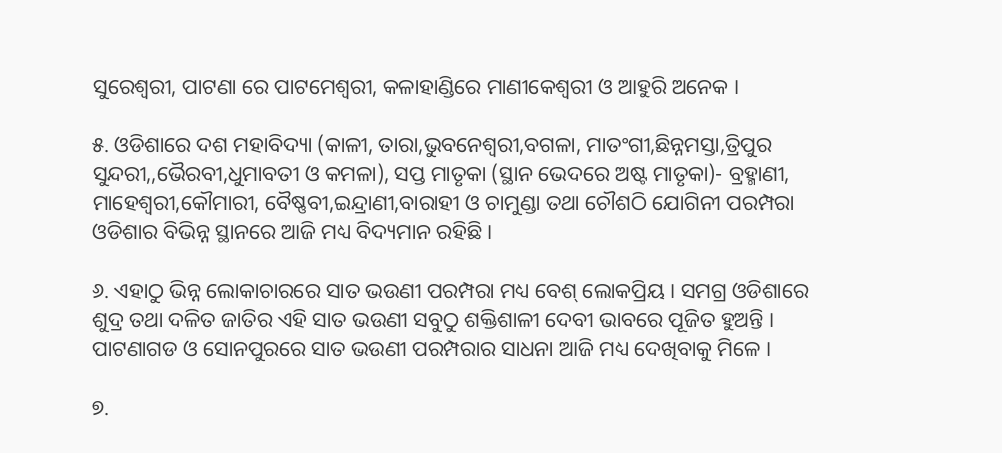ସୁରେଶ୍ଵରୀ, ପାଟଣା ରେ ପାଟମେଶ୍ଵରୀ, କଳାହାଣ୍ଡିରେ ମାଣୀକେଶ୍ଵରୀ ଓ ଆହୁରି ଅନେକ ।

୫. ଓଡିଶାରେ ଦଶ ମହାବିଦ୍ୟା (କାଳୀ, ତାରା,ଭୁବନେଶ୍ଵରୀ,ବଗଳା, ମାତଂଗୀ,ଛିନ୍ନମସ୍ତା,ତ୍ରିପୁର ସୁନ୍ଦରୀ,,ଭୈରବୀ,ଧୁମାବତୀ ଓ କମଳା), ସପ୍ତ ମାତୃକା (ସ୍ଥାନ ଭେଦରେ ଅଷ୍ଟ ମାତୃକା)- ବ୍ରହ୍ମାଣୀ, ମାହେଶ୍ଵରୀ,କୌମାରୀ, ବୈଷ୍ଣବୀ,ଇନ୍ଦ୍ରାଣୀ,ବାରାହୀ ଓ ଚାମୁଣ୍ଡା ତଥା ଚୌଶଠି ଯୋଗିନୀ ପରମ୍ପରା ଓଡିଶାର ବିଭିନ୍ନ ସ୍ଥାନରେ ଆଜି ମଧ୍ୟ ବିଦ୍ୟମାନ ରହିଛି ।

୬. ଏହାଠୁ ଭିନ୍ନ ଲୋକାଚାରରେ ସାତ ଭଉଣୀ ପରମ୍ପରା ମଧ୍ୟ ବେଶ୍ ଲୋକପ୍ରିୟ । ସମଗ୍ର ଓଡିଶାରେ ଶୁଦ୍ର ତଥା ଦଳିତ ଜାତିର ଏହି ସାତ ଭଉଣୀ ସବୁଠୁ ଶକ୍ତିଶାଳୀ ଦେବୀ ଭାବରେ ପୂଜିତ ହୁଅନ୍ତି । ପାଟଣାଗଡ ଓ ସୋନପୁରରେ ସାତ ଭଉଣୀ ପରମ୍ପରାର ସାଧନା ଆଜି ମଧ୍ୟ ଦେଖିବାକୁ ମିଳେ ।

୭.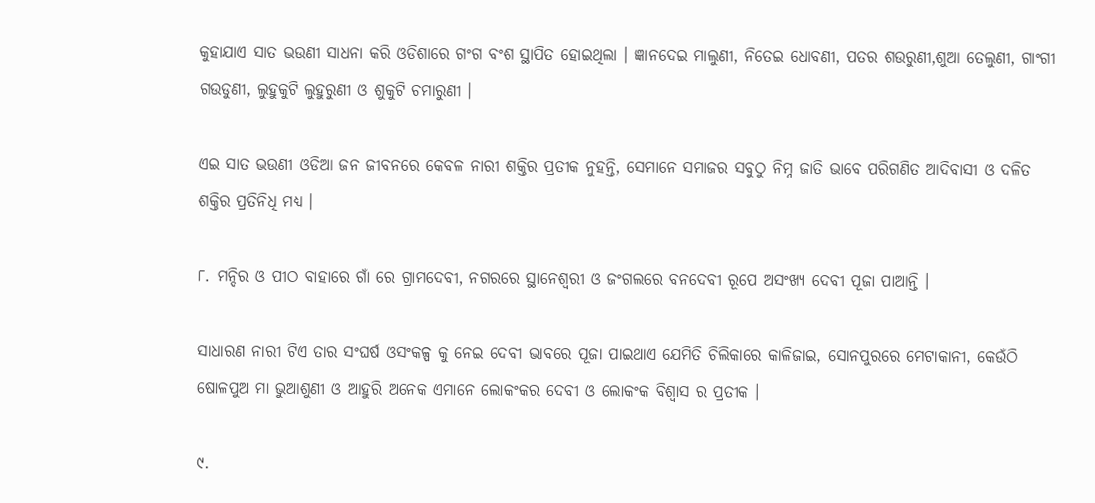କୁହାଯାଏ ସାତ ଭଉଣୀ ସାଧନା କରି ଓଡିଶାରେ ଗଂଗ ବଂଶ ସ୍ଥାପିତ ହୋଇଥିଲା । ଜ୍ଞାନଦେଇ ମାଲୁଣୀ, ନିତେଇ ଧୋବଣୀ, ପତର ଶଉରୁଣୀ,ଶୁଆ ତେଲୁଣୀ, ଗାଂଗୀ ଗଉଡୁଣୀ, ଲୁହୁକୁଟି ଲୁହୁରୁଣୀ ଓ ଶୁକୁଟି ଚମାରୁଣୀ ।

ଏଇ ସାତ ଭଉଣୀ ଓଡିଆ ଜନ ଜୀବନରେ କେବଳ ନାରୀ ଶକ୍ତିର ପ୍ରତୀକ ନୁହନ୍ତି, ସେମାନେ ସମାଜର ସବୁଠୁ ନିମ୍ନ ଜାତି ଭାବେ ପରିଗଣିତ ଆଦିବାସୀ ଓ ଦଳିତ ଶକ୍ତିର ପ୍ରତିନିଧି ମଧ୍ୟ ।

୮. ମନ୍ଦିର ଓ ପୀଠ ବାହାରେ ଗାଁ ରେ ଗ୍ରାମଦେବୀ, ନଗରରେ ସ୍ଥାନେଶ୍ଵରୀ ଓ ଜଂଗଲରେ ବନଦେବୀ ରୂପେ ଅସଂଖ୍ୟ ଦେବୀ ପୂଜା ପାଆନ୍ତି ।

ସାଧାରଣ ନାରୀ ଟିଏ ତାର ସଂଘର୍ଷ ଓସଂକଳ୍ପ କୁ ନେଇ ଦେବୀ ଭାବରେ ପୂଜା ପାଇଥାଏ ଯେମିତି ଚିଲିକାରେ କାଳିଜାଇ, ସୋନପୁରରେ ମେଟାକାନୀ, କେଉଁଠି ଷୋଳପୁଅ ମା ଭୁଆଶୁଣୀ ଓ ଆହୁରି ଅନେକ ଏମାନେ ଲୋକଂକର ଦେବୀ ଓ ଲୋକଂକ ବିଶ୍ଵାସ ର ପ୍ରତୀକ ।

୯.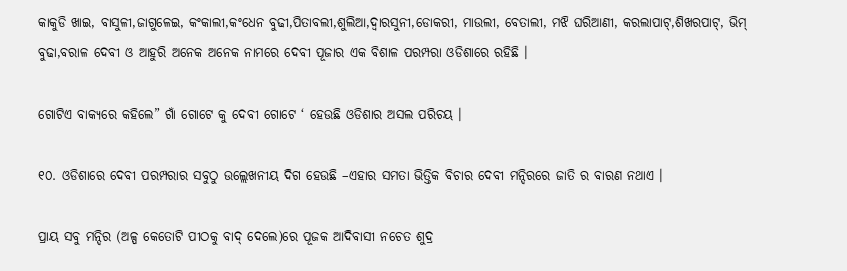କାକୁଡି ଖାଇ, ବାସୁଳୀ,ଜାଗୁଳେଇ, କଂକାଲୀ,କଂଧେନ ବୁଢୀ,ପିତାବଲୀ,ଶୁଲିଆ,ଦ୍ଵାରସୁନୀ,ଡୋକରୀ, ମାଉଲୀ, ବେତାଲୀ, ମଝି ଘରିଆଣୀ, କରଲାପାଟ୍,ଶିଖରପାଟ୍, ଭିମ୍ ବୁଢା,ବରାଳ ଦେବୀ ଓ ଆହୁରି ଅନେକ ଅନେକ ନାମରେ ଦେବୀ ପୂଜାର ଏକ ବିଶାଳ ପରମ୍ପରା ଓଡିଶାରେ ରହିଛି ।

ଗୋଟିଏ ବାକ୍ୟରେ କହିଲେ” ଗାଁ ଗୋଟେ କୁ ଦେବୀ ଗୋଟେ ‘ ହେଉଛି ଓଡିଶାର ଅସଲ ପରିଚୟ ।

୧୦. ଓଡିଶାରେ ଦେବୀ ପରମ୍ପରାର ସବୁଠୁ ଉଲ୍ଲେଖନୀୟ ଦିଗ ହେଉଛି –ଏହାର ସମତା ଭିତ୍ତିକ ବିଚାର ଦେବୀ ମନ୍ଦିରରେ ଜାତି ର ବାରଣ ନଥାଏ ।

ପ୍ରାୟ ସବୁ ମନ୍ଦିର (ଅଳ୍ପ କେତୋଟି ପୀଠକୁ ବାଦ୍ ଦେଲେ)ରେ ପୂଜକ ଆଦିବାସୀ ନଚେତ ଶୁଦ୍ର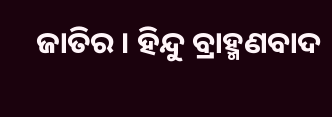ଜାତିର । ହିନ୍ଦୁ ବ୍ରାହ୍ମଣବାଦ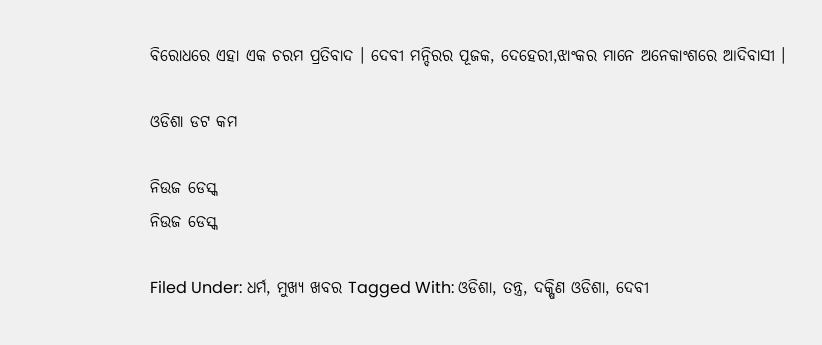ବିରୋଧରେ ଏହା ଏକ ଚରମ ପ୍ରତିବାଦ । ଦେବୀ ମନ୍ଦିରର ପୂଜକ, ଦେହେରୀ,ଝାଂକର ମାନେ ଅନେକାଂଶରେ ଆଦିବାସୀ ।

ଓଡିଶା ଡଟ କମ

ନିଉଜ ଡେସ୍କ
ନିଉଜ ଡେସ୍କ

Filed Under: ଧର୍ମ, ମୁଖ୍ୟ ଖବର Tagged With: ଓଡିଶା, ତନ୍ତ୍ର, ଦକ୍ଷିଣ ଓଡିଶା, ଦେବୀ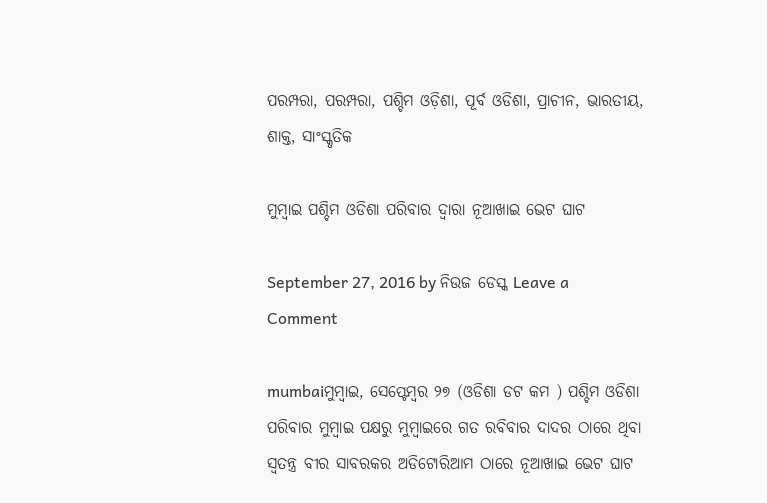ପରମ୍ପରା, ପରମ୍ପରା, ପଶ୍ଚିମ ଓଡ଼ିଶା, ପୂର୍ବ ଓଡିଶା, ପ୍ରାଚୀନ, ଭାରତୀୟ, ଶାକ୍ତ, ସାଂସ୍କୃତିକ

ମୁମ୍ବାଇ ପଶ୍ଚିମ ଓଡିଶା ପରିବାର ଦ୍ଵାରା ନୂଆଖାଇ ଭେଟ ଘାଟ

September 27, 2016 by ନିଉଜ ଡେସ୍କ Leave a Comment

mumbaiମୁମ୍ବାଇ, ସେପ୍ଟେମ୍ବର ୨୭ (ଓଡିଶା ଡଟ କମ ) ପଶ୍ଚିମ ଓଡିଶା ପରିବାର ମୁମ୍ବାଇ ପକ୍ଷରୁ ମୁମ୍ବାଇରେ ଗତ ରବିବାର ଦାଦର ଠାରେ ଥିବା ସ୍ଵତନ୍ତ୍ର ବୀର ସାବରକର ଅଡିଟୋରିଆମ ଠାରେ ନୂଆଖାଇ ଭେଟ ଘାଟ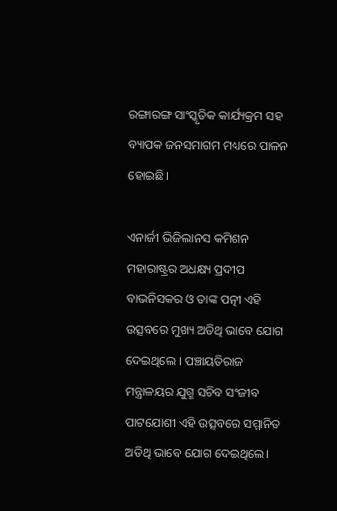ରଙ୍ଗାରଙ୍ଗ ସାଂସ୍କୃତିକ କାର୍ଯ୍ୟକ୍ରମ ସହ ବ୍ୟାପକ ଜନସମାଗମ ମଧ୍ୟରେ ପାଳନ ହୋଇଛି।

ଏନାର୍ଜୀ ଭିଜିଲାନସ କମିଶନ ମହାରାଷ୍ଟ୍ରର ଅଧକ୍ଷ୍ୟ ପ୍ରଦୀପ ବାଭନିସକର ଓ ତାଙ୍କ ପତ୍ନୀ ଏହି ଉତ୍ସବରେ ମୁଖ୍ୟ ଅତିଥି ଭାବେ ଯୋଗ ଦେଇଥିଲେ । ପଞ୍ଚାୟତିରାଜ ମନ୍ତ୍ରାଳୟର ଯୁଗ୍ମ ସଚିବ ସଂଜୀବ ପାଟଯୋଶୀ ଏହି ଉତ୍ସବରେ ସମ୍ମାନିତ ଅତିଥି ଭାବେ ଯୋଗ ଦେଇଥିଲେ।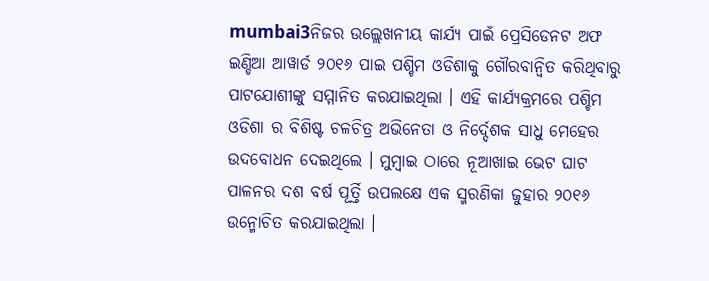mumbai3ନିଜର ଉଲ୍ଲେଖନୀୟ କାର୍ଯ୍ୟ ପାଇଁ ପ୍ରେସିଡେନଟ ଅଫ ଇଣ୍ଡିଆ ଆୱାର୍ଡ ୨୦୧୬ ପାଇ ପଶ୍ଚିମ ଓଡିଶାକୁ ଗୌରବାନ୍ଵିତ କରିଥିବାରୁ ପାଟଯୋଶୀଙ୍କୁ ସମ୍ମାନିତ କରଯାଇଥିଲା । ଏହି କାର୍ଯ୍ୟକ୍ରମରେ ପଶ୍ଚିମ ଓଡିଶା ର ବିଶିଷ୍ଟ ଚଳଚିତ୍ର ଅଭିନେତା ଓ ନିର୍ଦ୍ଦେଶକ ସାଧୁ ମେହେର ଉଦବୋଧନ ଦେଇଥିଲେ । ମୁମ୍ବାଇ ଠାରେ ନୂଆଖାଇ ଭେଟ ଘାଟ ପାଳନର ଦଶ ବର୍ଷ ପୂର୍ତ୍ତି ଉପଲକ୍ଷେ ଏକ ସ୍ମରଣିକା ଜୁହାର ୨୦୧୬ ଉନ୍ମୋଚିତ କରଯାଇଥିଲା ।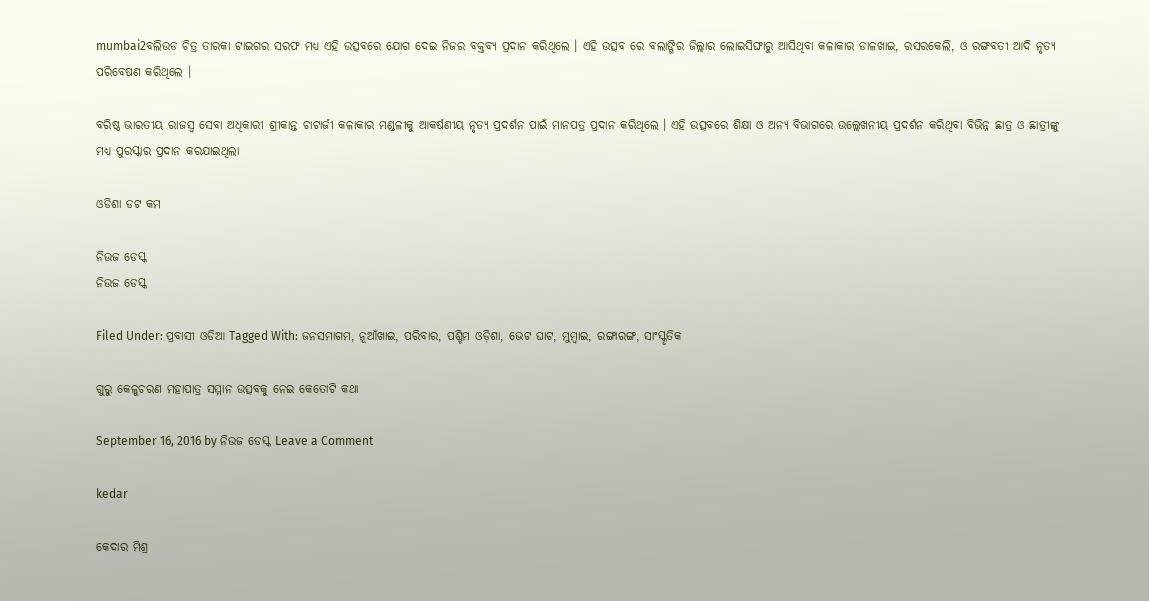mumbai2ବଲିଉଡ ଚିତ୍ର ତାରକା ଟାଇଗର ସରଫ ମଧ୍ୟ ଏହି ଉତ୍ସବରେ ଯୋଗ ଦେଇ ନିଜର ବକ୍ତବ୍ୟ ପ୍ରଦାନ କରିଥିଲେ । ଏହି ଉତ୍ସବ ରେ ବଲାଙ୍ଗିର ଜିଲ୍ଲାର ଲୋଇସିଙ୍ଘାରୁ ଆସିଥିବା କଳାକାର ଡାଳଖାଇ, ରସରକେଲି, ଓ ରଙ୍ଗବତୀ ଆଦି ନୃତ୍ୟ ପରିବେଷଣ କରିଥିଲେ ।

ବରିଷ୍ଠ ଭାରତୀୟ ରାଜସ୍ୱ ସେବା ଅଧିକାରୀ ଶ୍ରୀକାନ୍ତ ଚାଟାର୍ଜୀ କଳାକାର ମଣ୍ଡଳୀକୁ ଆକର୍ଷଣୀୟ ନୃତ୍ୟ ପ୍ରଦର୍ଶନ ପାଇଁ ମାନପତ୍ର ପ୍ରଦାନ କରିଥିଲେ । ଏହି ଉତ୍ସବରେ ଶିକ୍ଷା ଓ ଅନ୍ୟ ବିଭାଗରେ ଉଲ୍ଲେଖନୀୟ ପ୍ରଦର୍ଶନ କରିଥିବା ବିଭିନ୍ନ ଛାତ୍ର ଓ ଛାତ୍ରୀଙ୍କୁ ମଧ୍ୟ ପୁରସ୍କାର ପ୍ରଦାନ କରଯାଇଥିଲା

ଓଡିଶା ଡଟ କମ

ନିଉଜ ଡେସ୍କ
ନିଉଜ ଡେସ୍କ

Filed Under: ପ୍ରବାସୀ ଓଡିଆ Tagged With: ଜନସମାଗମ, ନୂଆଁଖାଇ, ପରିବାର, ପଶ୍ଚିମ ଓଡ଼ିଶା, ଭେଟ ଘାଟ, ମୁମ୍ବାଇ, ରଙ୍ଗାରଙ୍ଗ, ସାଂସ୍କୃତିକ

ଗୁରୁ କେଳୁଚରଣ ମହାପାତ୍ର ସମ୍ମାନ ଉତ୍ସବକୁ ନେଇ କେତୋଟି କଥା

September 16, 2016 by ନିଉଜ ଡେସ୍କ Leave a Comment

kedar

କେଦାର ମିଶ୍ର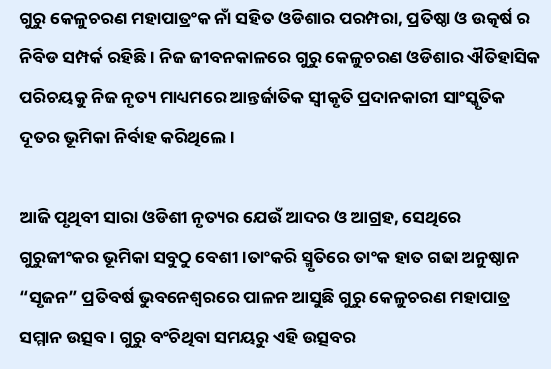ଗୁରୁ କେଳୁଚରଣ ମହାପାତ୍ରଂକ ନାଁ ସହିତ ଓଡିଶାର ପରମ୍ପରା, ପ୍ରତିଷ୍ଠା ଓ ଉତ୍କର୍ଷ ର ନିବିଡ ସମ୍ପର୍କ ରହିଛି। ନିଜ ଜୀବନକାଳରେ ଗୁରୁ କେଳୁଚରଣ ଓଡିଶାର ଐତିହାସିକ ପରିଚୟକୁ ନିଜ ନୃତ୍ୟ ମାଧ୍ୟମରେ ଆନ୍ତର୍ଜାତିକ ସ୍ଵୀକୃତି ପ୍ରଦାନକାରୀ ସାଂସ୍କୃତିକ ଦୂତର ଭୂମିକା ନିର୍ବାହ କରିଥିଲେ।

ଆଜି ପୃଥିବୀ ସାରା ଓଡିଶୀ ନୃତ୍ୟର ଯେଉଁ ଆଦର ଓ ଆଗ୍ରହ, ସେଥିରେ ଗୁରୁଜୀଂକର ଭୂମିକା ସବୁଠୁ ବେଶୀ ।ତାଂକରି ସ୍ମୃତିରେ ତାଂକ ହାତ ଗଢା ଅନୁଷ୍ଠାନ “ସୃଜନ” ପ୍ରତିବର୍ଷ ଭୁବନେଶ୍ଵରରେ ପାଳନ ଆସୁଛି ଗୁରୁ କେଳୁଚରଣ ମହାପାତ୍ର ସମ୍ମାନ ଉତ୍ସବ। ଗୁରୁ ବଂଚିଥିବା ସମୟରୁ ଏହି ଉତ୍ସବର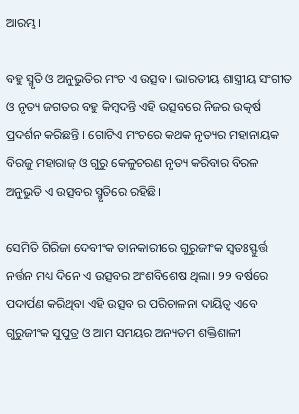ଆରମ୍ଭ।

ବହୁ ସ୍ମୃତି ଓ ଅନୁଭୁତିର ମଂଚ ଏ ଉତ୍ସବ । ଭାରତୀୟ ଶାସ୍ତ୍ରୀୟ ସଂଗୀତ ଓ ନୃତ୍ୟ ଜଗତର ବହୁ କିମ୍ବଦନ୍ତି ଏହି ଉତ୍ସବରେ ନିଜର ଉତ୍କର୍ଷ ପ୍ରଦର୍ଶନ କରିଛନ୍ତି । ଗୋଟିଏ ମଂଚରେ କଥକ ନୃତ୍ୟର ମହାନାୟକ ବିରଜୁ ମହାରାଜ୍ ଓ ଗୁରୁ କେଳୁଚରଣ ନୃତ୍ୟ କରିବାର ବିରଳ ଅନୁଭୁତି ଏ ଉତ୍ସବର ସ୍ମୃତିରେ ରହିଛି।

ସେମିତି ଗିରିଜା ଦେବୀଂକ ତାନକାରୀରେ ଗୁରୁଜୀଂକ ସ୍ଵତଃସ୍ଫୁର୍ତ୍ତ ନର୍ତ୍ତନ ମଧ୍ୟ ଦିନେ ଏ ଉତ୍ସବର ଅଂଶବିଶେଷ ଥିଲା। ୨୨ ବର୍ଷରେ ପଦାର୍ପଣ କରିଥିବା ଏହି ଉତ୍ସବ ର ପରିଚାଳନା ଦାୟିତ୍ବ ଏବେ ଗୁରୁଜୀଂକ ସୁପୁତ୍ର ଓ ଆମ ସମୟର ଅନ୍ୟତମ ଶକ୍ତିଶାଳୀ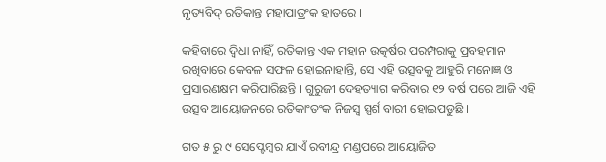ନୃତ୍ୟବିଦ୍ ରତିକାନ୍ତ ମହାପାତ୍ରଂକ ହାତରେ ।

କହିବାରେ ଦ୍ବିଧା ନାହିଁ, ରତିକାନ୍ତ ଏକ ମହାନ ଉତ୍କର୍ଷର ପରମ୍ପରାକୁ ପ୍ରବହମାନ ରଖିବାରେ କେବଳ ସଫଳ ହୋଇନାହାନ୍ତି, ସେ ଏହି ଉତ୍ସବକୁ ଆହୁରି ମନୋଜ୍ଞ ଓ ପ୍ରସାରଣକ୍ଷମ କରିପାରିଛନ୍ତି । ଗୁରୁଜୀ ଦେହତ୍ୟାଗ କରିବାର ୧୨ ବର୍ଷ ପରେ ଆଜି ଏହି ଉତ୍ସବ ଆୟୋଜନରେ ରତିକାଂତଂକ ନିଜସ୍ଵ ସ୍ପର୍ଶ ବାରୀ ହୋଇପଡୁଛି ।

ଗତ ୫ ରୁ ୯ ସେପ୍ଟେମ୍ବର ଯାଏଁ ରବୀନ୍ଦ୍ର ମଣ୍ଡପରେ ଆୟୋଜିତ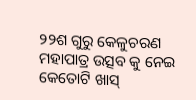୨୨ଶ ଗୁରୁ କେଳୁଚରଣ ମହାପାତ୍ର ଉତ୍ସବ କୁ ନେଇ କେତୋଟି ଖାସ୍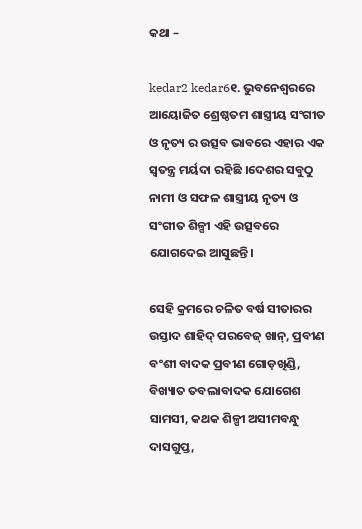କଥା –

kedar2 kedar6୧. ଭୁବନେଶ୍ବରରେ ଆୟୋଜିତ ଶ୍ରେଷ୍ଠତମ ଶାସ୍ତ୍ରୀୟ ସଂଗୀତ ଓ ନୃତ୍ୟ ର ଉତ୍ସବ ଭାବରେ ଏହାର ଏକ ସ୍ଵତନ୍ତ୍ର ମର୍ୟଦା ରହିଛି ।ଦେଶର ସବୁଠୁ ନାମୀ ଓ ସଫଳ ଶାସ୍ତ୍ରୀୟ ନୃତ୍ୟ ଓ ସଂଗୀତ ଶିଳ୍ପୀ ଏହି ଉତ୍ସବରେ ଯୋଗଦେଇ ଆସୁଛନ୍ତି।

ସେହି କ୍ରମରେ ଚଳିତ ବର୍ଷ ସୀତାରର ଉସ୍ତାଦ ଶାହିଦ୍ ପରବେଜ୍ ଖାନ୍, ପ୍ରବୀଣ ବଂଶୀ ବାଦକ ପ୍ରବୀଣ ଗୋଡ଼ଖିଣ୍ଡି, ବିଖ୍ୟାତ ତବଲାବାଦକ ଯୋଗେଶ ସାମସୀ, କଥକ ଶିଳ୍ପୀ ଅସୀମବନ୍ଧୁ ଦାସଗୁପ୍ତ,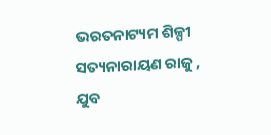ଭରତନାଟ୍ୟମ ଶିଳ୍ପୀ ସତ୍ୟନାରାୟଣ ରାଜୁ , ଯୁବ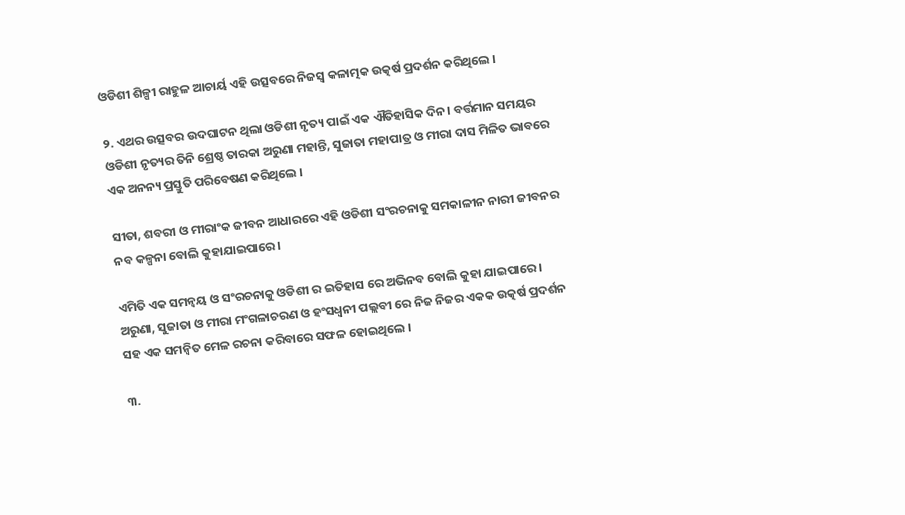ଓଡିଶୀ ଶିଳ୍ପୀ ରାହୁଳ ଆଚାର୍ୟ ଏହି ଉତ୍ସବରେ ନିଜସ୍ଵ କଳାତ୍ମକ ଉତ୍କର୍ଷ ପ୍ରଦର୍ଶନ କରିଥିଲେ ।

୨. ଏଥର ଉତ୍ସବର ଉଦଘାଟନ ଥିଲା ଓଡିଶୀ ନୃତ୍ୟ ପାଇଁ ଏକ ଐତିହାସିକ ଦିନ। ବର୍ତ୍ତମାନ ସମୟର ଓଡିଶୀ ନୃତ୍ୟର ତିନି ଶ୍ରେଷ୍ଠ ତାରକା ଅରୁଣା ମହାନ୍ତି, ସୁଜାତା ମହାପାତ୍ର ଓ ମୀରା ଦାସ ମିଳିତ ଭାବରେ ଏକ ଅନନ୍ୟ ପ୍ରସ୍ତୁତି ପରିବେଷଣ କରିଥିଲେ ।

ସୀତା, ଶବରୀ ଓ ମୀରାଂକ ଜୀବନ ଆଧାରରେ ଏହି ଓଡିଶୀ ସଂରଚନାକୁ ସମକାଳୀନ ନାରୀ ଜୀବନର ନବ କଳ୍ପନା ବୋଲି କୁହାଯାଇପାରେ।

ଏମିତି ଏକ ସମନ୍ଵୟ ଓ ସଂରଚନାକୁ ଓଡିଶୀ ର ଇତିହାସ ରେ ଅଭିନବ ବୋଲି କୁହା ଯାଇପାରେ । ଅରୁଣା, ସୁଜାତା ଓ ମୀରା ମଂଗଳାଚରଣ ଓ ହଂସଧ୍ବନୀ ପଲ୍ଲବୀ ରେ ନିଜ ନିଜର ଏକକ ଉତ୍କର୍ଷ ପ୍ରଦର୍ଶନ ସହ ଏକ ସମନ୍ୱିତ ମେଳ ରଚନା କରିବାରେ ସଫଳ ହୋଇଥିଲେ ।

୩.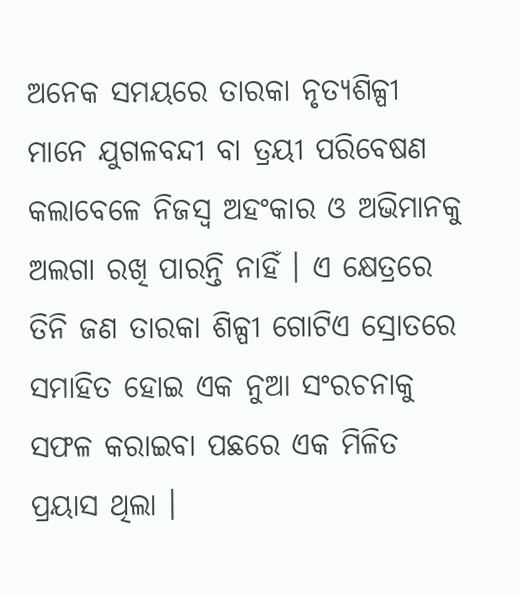ଅନେକ ସମୟରେ ତାରକା ନୃତ୍ୟଶିଳ୍ପୀ ମାନେ ଯୁଗଳବନ୍ଦୀ ବା ତ୍ରୟୀ ପରିବେଷଣ କଲାବେଳେ ନିଜସ୍ଵ ଅହଂକାର ଓ ଅଭିମାନକୁ ଅଲଗା ରଖି ପାରନ୍ତି ନାହିଁ । ଏ କ୍ଷେତ୍ରରେ ତିନି ଜଣ ତାରକା ଶିଳ୍ପୀ ଗୋଟିଏ ସ୍ରୋତରେ ସମାହିତ ହୋଇ ଏକ ନୁଆ ସଂରଚନାକୁ ସଫଳ କରାଇବା ପଛରେ ଏକ ମିଳିତ ପ୍ରୟାସ ଥିଲା ।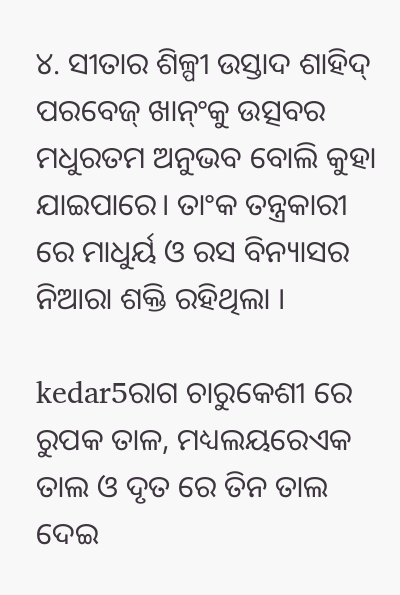୪. ସୀତାର ଶିଳ୍ପୀ ଉସ୍ତାଦ ଶାହିଦ୍ ପରବେଜ୍ ଖାନ୍ଂକୁ ଉତ୍ସବର ମଧୁରତମ ଅନୁଭବ ବୋଲି କୁହା ଯାଇପାରେ। ତାଂକ ତନ୍ତ୍ରକାରୀ ରେ ମାଧୁର୍ୟ ଓ ରସ ବିନ୍ୟାସର ନିଆରା ଶକ୍ତି ରହିଥିଲା ।

kedar5ରାଗ ଚାରୁକେଶୀ ରେ ରୁପକ ତାଳ, ମଧ୍ୟଲୟରେଏକ ତାଲ ଓ ଦୃତ ରେ ତିନ ତାଲ ଦେଇ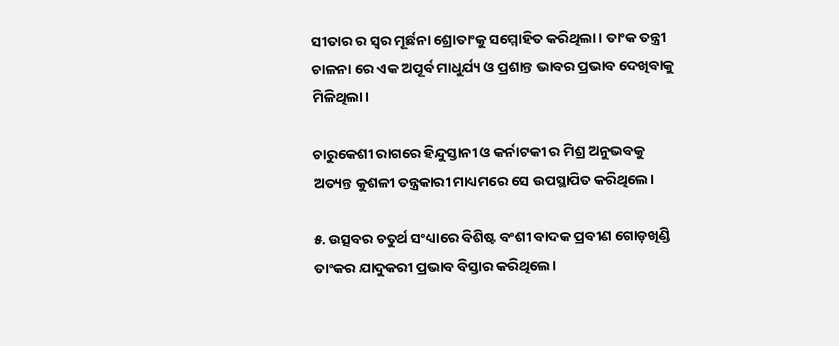ସୀତାର ର ସ୍ଵର ମୂର୍ଛନା ଶ୍ରୋତାଂକୁ ସମ୍ମୋହିତ କରିଥିଲା । ତାଂକ ତନ୍ତ୍ରୀ ଚାଳନା ରେ ଏକ ଅପୂର୍ବ ମାଧୁର୍ଯ୍ୟ ଓ ପ୍ରଶାନ୍ତ ଭାବର ପ୍ରଭାବ ଦେଖିବାକୁ ମିଳିଥିଲା।

ଚାରୁକେଶୀ ରାଗରେ ହିନ୍ଦୁସ୍ତାନୀ ଓ କର୍ନାଟକୀ ର ମିଶ୍ର ଅନୁଭବକୁ ଅତ୍ୟନ୍ତ କୁଶଳୀ ତନ୍ତ୍ରକାରୀ ମାଧ୍ୟମରେ ସେ ଉପସ୍ଥାପିତ କରିଥିଲେ।

୫. ଉତ୍ସବର ଚତୁର୍ଥ ସଂଧ୍ୟାରେ ବିଶିଷ୍ଟ ବଂଶୀ ବାଦକ ପ୍ରବୀଣ ଗୋଡ଼ଖିଣ୍ଡି ତାଂକର ଯାଦୁକରୀ ପ୍ରଭାବ ବିସ୍ତାର କରିଥିଲେ।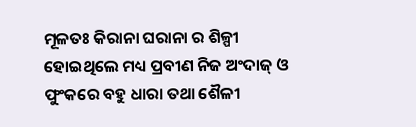ମୂଳତଃ କିରାନା ଘରାନା ର ଶିଳ୍ପୀ ହୋଇଥିଲେ ମଧ୍ୟ ପ୍ରବୀଣ ନିଜ ଅଂଦାଜ୍ ଓ ଫୁଂକରେ ବହୁ ଧାରା ତଥା ଶୈଳୀ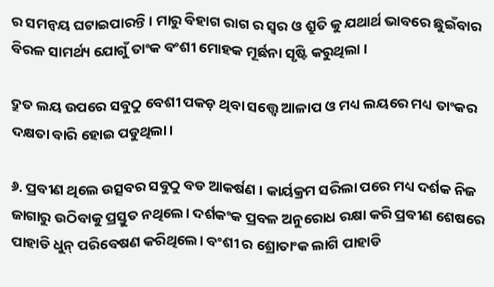ର ସମନ୍ଵୟ ଘଟାଇପାରନ୍ତି । ମାରୁ ବିହାଗ ରାଗ ର ସ୍ଵର ଓ ଶ୍ରୁତି କୁ ଯଥାର୍ଥ ଭାବରେ ଛୁଇଁବାର ବିରଳ ସାମର୍ଥ୍ୟ ଯୋଗୁଁ ତାଂକ ବଂଶୀ ମୋହକ ମୂର୍ଛନା ସୃଷ୍ଟି କରୁଥିଲା ।

ଦ୍ରୁତ ଲୟ ଉପରେ ସବୁଠୁ ବେଶୀ ପକଡ଼ ଥିବା ସତ୍ତ୍ୱେ ଆଳାପ ଓ ମଧ୍ୟ ଲୟରେ ମଧ୍ୟ ତାଂକର ଦକ୍ଷତା ବାରି ହୋଇ ପଡୁଥିଲା।

୬. ପ୍ରବୀଣ ଥିଲେ ଉତ୍ସବର ସବୁଠୁ ବଡ ଆକର୍ଷଣ । କାର୍ୟକ୍ରମ ସରିଲା ପରେ ମଧ୍ୟ ଦର୍ଶକ ନିଜ ଜାଗାରୁ ଉଠିବାକୁ ପ୍ରସ୍ତୁତ ନଥିଲେ। ଦର୍ଶକଂକ ପ୍ରବଳ ଅନୁରୋଧ ରକ୍ଷା କରି ପ୍ରବୀଣ ଶେଷରେ ପାହାଡି ଧୁନ୍ ପରିବେଷଣ କରିଥିଲେ। ବଂଶୀ ର ଶ୍ରୋତାଂକ ଲାଗି ପାହାଡି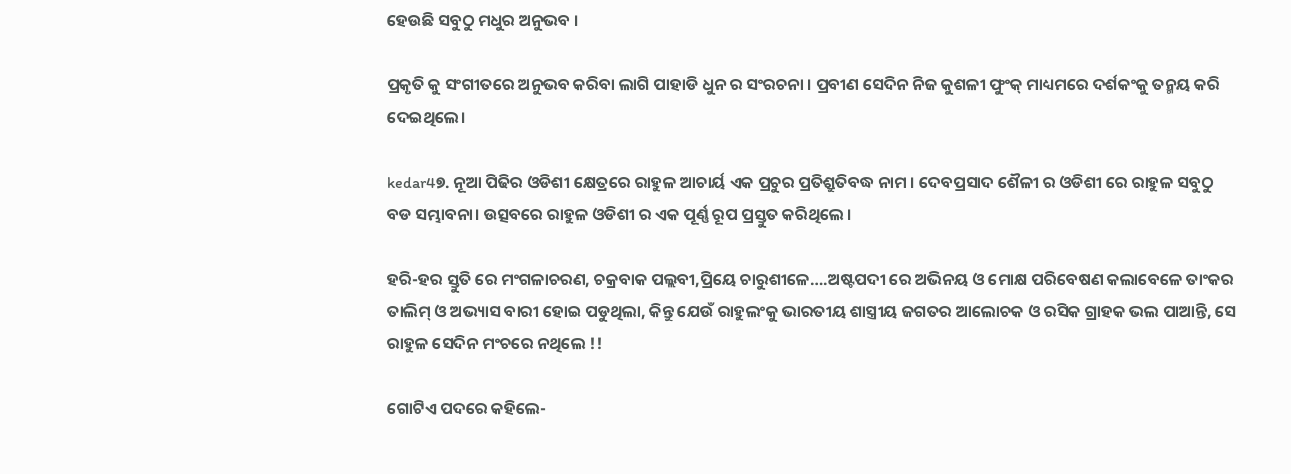ହେଉଛି ସବୁଠୁ ମଧୁର ଅନୁଭବ ।

ପ୍ରକୃତି କୁ ସଂଗୀତରେ ଅନୁଭବ କରିବା ଲାଗି ପାହାଡି ଧୁନ ର ସଂରଚନା । ପ୍ରବୀଣ ସେଦିନ ନିଜ କୁଶଳୀ ଫୁଂକ୍ ମାଧ୍ୟମରେ ଦର୍ଶକଂକୁ ତନ୍ମୟ କରି ଦେଇଥିଲେ।

kedar4୭. ନୂଆ ପିଢିର ଓଡିଶୀ କ୍ଷେତ୍ରରେ ରାହୁଳ ଆଚାର୍ୟ ଏକ ପ୍ରଚୁର ପ୍ରତିଶ୍ରୁତିବଦ୍ଧ ନାମ । ଦେବପ୍ରସାଦ ଶୈଳୀ ର ଓଡିଶୀ ରେ ରାହୁଳ ସବୁଠୁ ବଡ ସମ୍ଭାବନା। ଉତ୍ସବରେ ରାହୁଳ ଓଡିଶୀ ର ଏକ ପୂର୍ଣ୍ଣ ରୂପ ପ୍ରସ୍ତୁତ କରିଥିଲେ ।

ହରି-ହର ସ୍ତୁତି ରେ ମଂଗଳାଚରଣ, ଚକ୍ରବାକ ପଲ୍ଲବୀ,ପ୍ରିୟେ ଚାରୁଶୀଳେ….ଅଷ୍ଟପଦୀ ରେ ଅଭିନୟ ଓ ମୋକ୍ଷ ପରିବେଷଣ କଲାବେଳେ ତାଂକର ତାଲିମ୍ ଓ ଅଭ୍ୟାସ ବାରୀ ହୋଇ ପଡୁଥିଲା, କିନ୍ତୁ ଯେଉଁ ରାହୁଲଂକୁ ଭାରତୀୟ ଶାସ୍ତ୍ରୀୟ ଜଗତର ଆଲୋଚକ ଓ ରସିକ ଗ୍ରାହକ ଭଲ ପାଆନ୍ତି, ସେ ରାହୁଳ ସେଦିନ ମଂଚରେ ନଥିଲେ !!

ଗୋଟିଏ ପଦରେ କହିଲେ-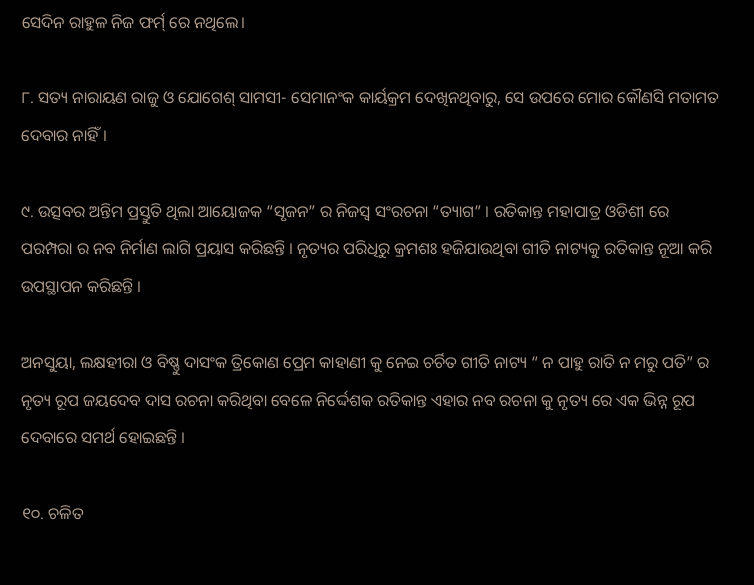ସେଦିନ ରାହୁଳ ନିଜ ଫର୍ମ୍ ରେ ନଥିଲେ।

୮. ସତ୍ୟ ନାରାୟଣ ରାଜୁ ଓ ଯୋଗେଶ୍ ସାମସୀ- ସେମାନଂକ କାର୍ୟକ୍ରମ ଦେଖିନଥିବାରୁ, ସେ ଉପରେ ମୋର କୌଣସି ମତାମତ ଦେବାର ନାହିଁ।

୯. ଉତ୍ସବର ଅନ୍ତିମ ପ୍ରସ୍ତୁତି ଥିଲା ଆୟୋଜକ “ସୃଜନ” ର ନିଜସ୍ଵ ସଂରଚନା “ତ୍ୟାଗ” । ରତିକାନ୍ତ ମହାପାତ୍ର ଓଡିଶୀ ରେ ପରମ୍ପରା ର ନବ ନିର୍ମାଣ ଲାଗି ପ୍ରୟାସ କରିଛନ୍ତି । ନୃତ୍ୟର ପରିଧିରୁ କ୍ରମଶଃ ହଜିଯାଉଥିବା ଗୀତି ନାଟ୍ୟକୁ ରତିକାନ୍ତ ନୂଆ କରି ଉପସ୍ଥାପନ କରିଛନ୍ତି ।

ଅନସୁୟା, ଲକ୍ଷହୀରା ଓ ବିଷ୍ଣୁ ଦାସଂକ ତ୍ରିକୋଣ ପ୍ରେମ କାହାଣୀ କୁ ନେଇ ଚର୍ଚିତ ଗୀତି ନାଟ୍ୟ “ ନ ପାହୁ ରାତି ନ ମରୁ ପତି” ର ନୃତ୍ୟ ରୂପ ଜୟଦେବ ଦାସ ରଚନା କରିଥିବା ବେଳେ ନିର୍ଦ୍ଦେଶକ ରତିକାନ୍ତ ଏହାର ନବ ରଚନା କୁ ନୃତ୍ୟ ରେ ଏକ ଭିନ୍ନ ରୂପ ଦେବାରେ ସମର୍ଥ ହୋଇଛନ୍ତି ।

୧୦. ଚଳିତ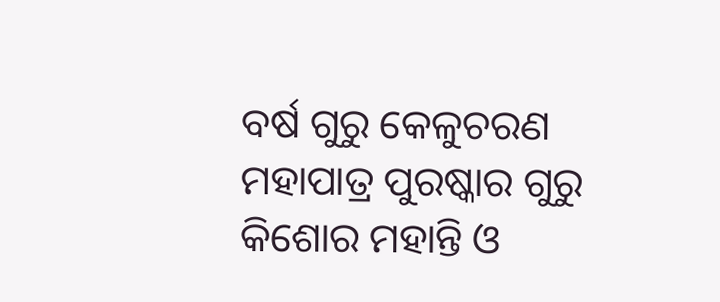ବର୍ଷ ଗୁରୁ କେଳୁଚରଣ ମହାପାତ୍ର ପୁରଷ୍କାର ଗୁରୁ କିଶୋର ମହାନ୍ତି ଓ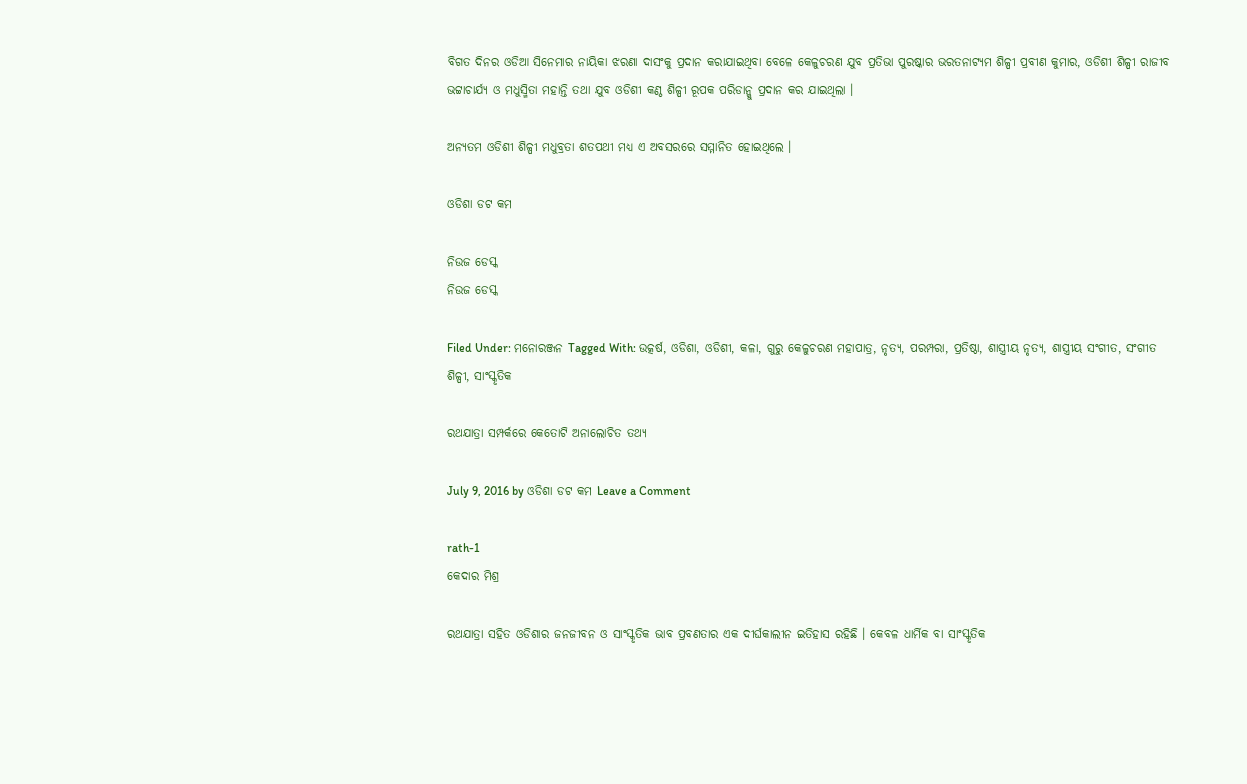ବିଗତ ଦିନର ଓଡିଆ ସିନେମାର ନାୟିକା ଝରଣା ଦାସଂକୁ ପ୍ରଦାନ କରାଯାଇଥିବା ବେଳେ କେଳୁଚରଣ ଯୁବ ପ୍ରତିଭା ପୁରଷ୍କାର ଭରତନାଟ୍ୟମ ଶିଳ୍ପୀ ପ୍ରବୀଣ କୁମାର, ଓଡିଶୀ ଶିଳ୍ପୀ ରାଜୀବ ଭଟ୍ଟାଚାର୍ଯ୍ୟ ଓ ମଧୁସ୍ମିତା ମହାନ୍ତି ତଥା ଯୁବ ଓଡିଶୀ କଣ୍ଠ ଶିଳ୍ପୀ ରୂପକ ପରିଡାନ୍କୁ ପ୍ରଦାନ କର ଯାଇଥିଲା ।

ଅନ୍ୟତମ ଓଡିଶୀ ଶିଳ୍ପୀ ମଧୁବ୍ରତା ଶତପଥୀ ମଧ୍ୟ ଏ ଅବସରରେ ସମ୍ମାନିତ ହୋଇଥିଲେ ।

ଓଡିଶା ଡଟ କମ

ନିଉଜ ଡେସ୍କ
ନିଉଜ ଡେସ୍କ

Filed Under: ମନୋରଞ୍ଜନ Tagged With: ଉତ୍କର୍ଷ, ଓଡିଶା, ଓଡିଶୀ, କଳା, ଗୁରୁ କେଳୁଚରଣ ମହାପାତ୍ର, ନୃତ୍ୟ, ପରମ୍ପରା, ପ୍ରତିଷ୍ଠା, ଶାସ୍ତ୍ରୀୟ ନୃତ୍ୟ, ଶାସ୍ତ୍ରୀୟ ସଂଗୀତ, ସଂଗୀତ ଶିଳ୍ପୀ, ସାଂସ୍କୃତିକ

ରଥଯାତ୍ରା ସମ୍ପର୍କରେ କେତୋଟି ଅନାଲୋଚିତ ତଥ୍ୟ

July 9, 2016 by ଓଡିଶା ଡଟ କମ Leave a Comment

rath-1
କେଦାର ମିଶ୍ର

ରଥଯାତ୍ରା ସହିତ ଓଡିଶାର ଜନଜୀବନ ଓ ସାଂସ୍କୃତିକ ଭାବ ପ୍ରବଣତାର ଏକ ଦୀର୍ଘକାଲୀନ ଇତିହାସ ରହିଛି । କେବଳ ଧାର୍ମିକ ବା ସାଂସ୍କୃତିକ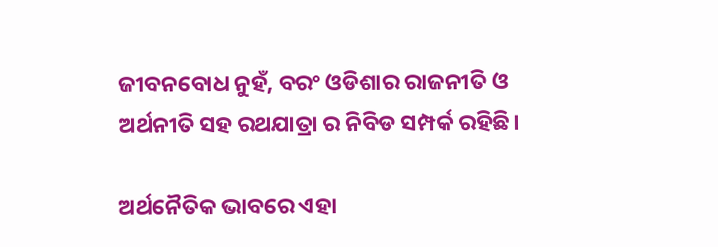ଜୀବନବୋଧ ନୁହଁ, ବରଂ ଓଡିଶାର ରାଜନୀତି ଓ ଅର୍ଥନୀତି ସହ ରଥଯାତ୍ରା ର ନିବିଡ ସମ୍ପର୍କ ରହିଛି।

ଅର୍ଥନୈତିକ ଭାବରେ ଏହା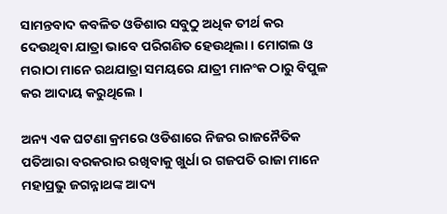ସାମନ୍ତବାଦ କବଳିତ ଓଡିଶାର ସବୁଠୁ ଅଧିକ ତୀର୍ଥ କର ଦେଉଥିବା ଯାତ୍ରା ଭାବେ ପରିଗଣିତ ହେଉଥିଲା । ମୋଗଲ ଓ ମରାଠା ମାନେ ରଥଯାତ୍ରା ସମୟରେ ଯାତ୍ରୀ ମାନଂକ ଠାରୁ ବିପୁଳ କର ଆଦାୟ କରୁଥିଲେ ।

ଅନ୍ୟ ଏକ ଘଟଣା କ୍ରମରେ ଓଡିଶାରେ ନିଜର ରାଜନୈତିକ ପତିଆରା ବରକରାର ରଖିବାକୁ ଖୁର୍ଧା ର ଗଜପତି ରାଜା ମାନେ ମହାପ୍ରଭୁ ଜଗନ୍ନାଥଙ୍କ ଆଦ୍ୟ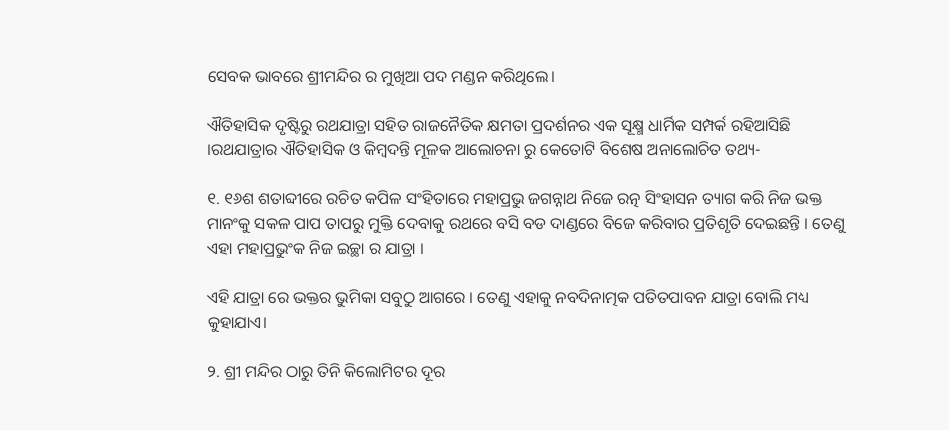ସେବକ ଭାବରେ ଶ୍ରୀମନ୍ଦିର ର ମୁଖିଆ ପଦ ମଣ୍ଡନ କରିଥିଲେ।

ଐତିହାସିକ ଦୃଷ୍ଟିରୁ ରଥଯାତ୍ରା ସହିତ ରାଜନୈତିକ କ୍ଷମତା ପ୍ରଦର୍ଶନର ଏକ ସୂକ୍ଷ୍ମ ଧାର୍ମିକ ସମ୍ପର୍କ ରହିଆସିଛି ।ରଥଯାତ୍ରାର ଐତିହାସିକ ଓ କିମ୍ବଦନ୍ତି ମୂଳକ ଆଲୋଚନା ରୁ କେତୋଟି ବିଶେଷ ଅନାଲୋଚିତ ତଥ୍ୟ-

୧. ୧୬ଶ ଶତାବ୍ଦୀରେ ରଚିତ କପିଳ ସଂହିତାରେ ମହାପ୍ରଭୁ ଜଗନ୍ନାଥ ନିଜେ ରତ୍ନ ସିଂହାସନ ତ୍ୟାଗ କରି ନିଜ ଭକ୍ତ ମାନଂକୁ ସକଳ ପାପ ତାପରୁ ମୁକ୍ତି ଦେବାକୁ ରଥରେ ବସି ବଡ ଦାଣ୍ଡରେ ବିଜେ କରିବାର ପ୍ରତିଶୃତି ଦେଇଛନ୍ତି । ତେଣୁ ଏହା ମହାପ୍ରଭୁଂକ ନିଜ ଇଚ୍ଛା ର ଯାତ୍ରା ।

ଏହି ଯାତ୍ରା ରେ ଭକ୍ତର ଭୁମିକା ସବୁଠୁ ଆଗରେ । ତେଣୁ ଏହାକୁ ନବଦିନାତ୍ମକ ପତିତପାବନ ଯାତ୍ରା ବୋଲି ମଧ୍ୟ କୁହାଯାଏ।

୨. ଶ୍ରୀ ମନ୍ଦିର ଠାରୁ ତିନି କିଲୋମିଟର ଦୂର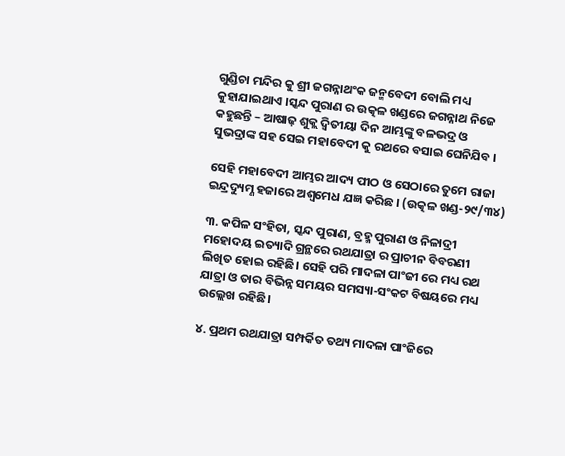ଗୁଣ୍ଡିଚା ମନ୍ଦିର କୁ ଶ୍ରୀ ଜଗନ୍ନାଥଂକ ଜନ୍ମବେଦୀ ବୋଲି ମଧ୍ୟ କୁହାଯାଇଥାଏ ।ସ୍କନ୍ଦ ପୁରାଣ ର ଉତ୍କଳ ଖଣ୍ଡରେ ଜଗନ୍ନାଥ ନିଜେ କହୁଛନ୍ତି – ଆଷାଢ଼ ଶୁକ୍ଲ ଦ୍ଵିତୀୟା ଦିନ ଆମ୍ଭଙ୍କୁ ବଳଭଦ୍ର ଓ ସୁଭଦ୍ରାଙ୍କ ସହ ସେଇ ମହାବେଦୀ କୁ ରଥରେ ବସାଇ ଘେନିଯିବ ।

ସେହି ମହାବେଦୀ ଆମ୍ଭର ଆଦ୍ୟ ପୀଠ ଓ ସେଠାରେ ତୁମେ ରାଜା ଇନ୍ଦ୍ରଦ୍ୟୁମ୍ଣ ହଜାରେ ଅଶ୍ଵମେଧ ଯଜ୍ଞ କରିଛ । (ଉତ୍କଳ ଖଣ୍ଡ-୨୯/୩୪)

୩. କପିଳ ସଂହିତା, ସ୍କନ୍ଦ ପୁରାଣ, ବ୍ରହ୍ମ ପୁରାଣ ଓ ନିଳାଦ୍ରୀ ମହୋଦୟ ଇତ୍ୟାଦି ଗ୍ରନ୍ଥରେ ରଥଯାତ୍ରା ର ପ୍ରାଚୀନ ବିବରଣୀ ଲିଖିତ ହୋଇ ରହିଛି। ସେହି ପରି ମାଦଳା ପାଂଜୀ ରେ ମଧ୍ୟ ରଥ ଯାତ୍ରା ଓ ତାର ବିଭିନ୍ନ ସମୟର ସମସ୍ୟା-ସଂକଟ ବିଷୟରେ ମଧ୍ୟ ଉଲ୍ଲେଖ ରହିଛି।

୪. ପ୍ରଥମ ରଥଯାତ୍ରା ସମ୍ପର୍କିତ ତଥ୍ୟ ମାଦଳା ପାଂଜିରେ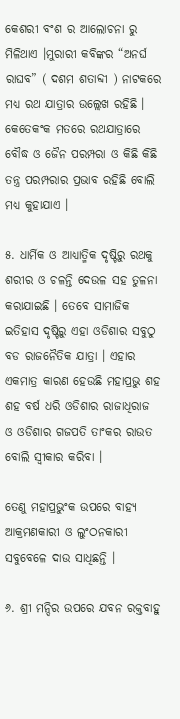କେଶରୀ ବଂଶ ର ଆଲୋଚନା ରୁ ମିଳିଥାଏ ।ମୁରାରୀ କବିଙ୍କର “ଅନର୍ଘ ରାଘବ” ( ଦଶମ ଶତାବ୍ଦୀ ) ନାଟକରେ ମଧ୍ୟ ରଥ ଯାତ୍ରାର ଉଲ୍ଲେଖ ରହିଛି । କେତେକଂକ ମତରେ ରଥଯାତ୍ରାରେ ବୌଦ୍ଧ ଓ ଜୈନ ପରମ୍ପରା ଓ କିଛି କିଛି ତନ୍ତ୍ର ପରମ୍ପରାର ପ୍ରଭାବ ରହିଛି ବୋଲି ମଧ୍ୟ କୁହାଯାଏ ।

୫. ଧାର୍ମିକ ଓ ଆଧ୍ୟାତ୍ମିକ ଦୃଷ୍ଟିରୁ ରଥକୁ ଶରୀର ଓ ଚଳନ୍ତି ଦେଉଳ ସହ ତୁଳନା କରାଯାଇଛି । ତେବେ ସାମାଜିକ ଇତିହାସ ଦୃଷ୍ଟିରୁ ଏହା ଓଡିଶାର ସବୁଠୁ ବଡ ରାଜନୈତିକ ଯାତ୍ରା । ଏହାର ଏକମାତ୍ର କାରଣ ହେଉଛି ମହାପ୍ରଭୁ ଶହ ଶହ ବର୍ଷ ଧରି ଓଡିଶାର ରାଜାଧିରାଜ ଓ ଓଡିଶାର ଗଜପତି ତାଂକର ରାଉତ ବୋଲି ସ୍ଵୀକାର କରିବା ।

ତେଣୁ ମହାପ୍ରଭୁଂକ ଉପରେ ବାହ୍ୟ ଆକ୍ରମଣକାରୀ ଓ ଲୁଂଠନକାରୀ ସବୁବେଳେ ଦାଉ ସାଧିଛନ୍ତି ।

୬. ଶ୍ରୀ ମନ୍ଦିର ଉପରେ ଯବନ ରକ୍ତବାହୁ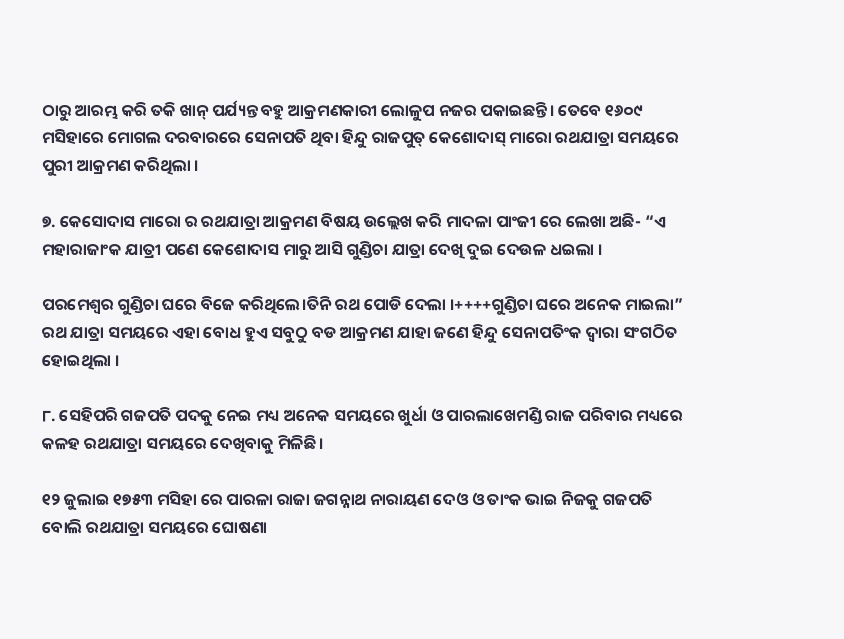ଠାରୁ ଆରମ୍ଭ କରି ତକି ଖାନ୍ ପର୍ଯ୍ୟନ୍ତ ବହୁ ଆକ୍ରମଣକାରୀ ଲୋଳୁପ ନଜର ପକାଇଛନ୍ତି। ତେବେ ୧୬୦୯ ମସିହାରେ ମୋଗଲ ଦରବାରରେ ସେନାପତି ଥିବା ହିନ୍ଦୁ ରାଜପୁତ୍ କେଶୋଦାସ୍ ମାରୋ ରଥଯାତ୍ରା ସମୟରେ ପୁରୀ ଆକ୍ରମଣ କରିଥିଲା ।

୭. କେସୋଦାସ ମାରୋ ର ରଥଯାତ୍ରା ଆକ୍ରମଣ ବିଷୟ ଉଲ୍ଲେଖ କରି ମାଦଳା ପାଂଜୀ ରେ ଲେଖା ଅଛି- “ଏ ମହାରାଜାଂକ ଯାତ୍ରୀ ପଣେ କେଶୋଦାସ ମାରୁ ଆସି ଗୁଣ୍ଡିଚା ଯାତ୍ରା ଦେଖି ଦୁଇ ଦେଉଳ ଧଇଲା ।

ପରମେଶ୍ବର ଗୁଣ୍ଡିଚା ଘରେ ବିଜେ କରିଥିଲେ।ତିନି ରଥ ପୋଡି ଦେଲା ।++++ଗୁଣ୍ଡିଚା ଘରେ ଅନେକ ମାଇଲା” ରଥ ଯାତ୍ରା ସମୟରେ ଏହା ବୋଧ ହୁଏ ସବୁଠୁ ବଡ ଆକ୍ରମଣ ଯାହା ଜଣେ ହିନ୍ଦୁ ସେନାପତିଂକ ଦ୍ଵାରା ସଂଗଠିତ ହୋଇଥିଲା ।

୮. ସେହିପରି ଗଜପତି ପଦକୁ ନେଇ ମଧ୍ୟ ଅନେକ ସମୟରେ ଖୁର୍ଧା ଓ ପାରଲାଖେମଣ୍ଡି ରାଜ ପରିବାର ମଧ୍ୟରେ କଳହ ରଥଯାତ୍ରା ସମୟରେ ଦେଖିବାକୁ ମିଳିଛି ।

୧୨ ଜୁଲାଇ ୧୭୫୩ ମସିହା ରେ ପାରଳା ରାଜା ଜଗନ୍ନାଥ ନାରାୟଣ ଦେଓ ଓ ତାଂକ ଭାଇ ନିଜକୁ ଗଜପତି ବୋଲି ରଥଯାତ୍ରା ସମୟରେ ଘୋଷଣା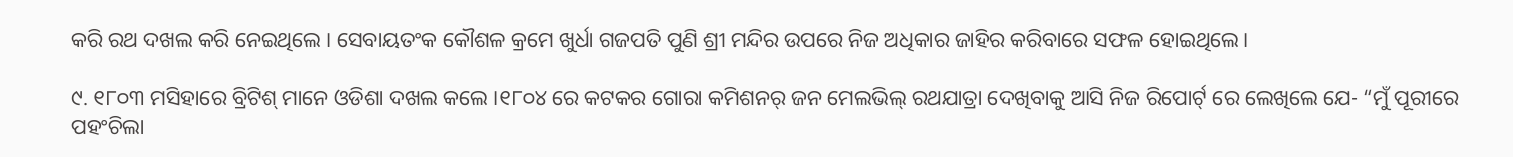କରି ରଥ ଦଖଲ କରି ନେଇଥିଲେ । ସେବାୟତଂକ କୌଶଳ କ୍ରମେ ଖୁର୍ଧା ଗଜପତି ପୁଣି ଶ୍ରୀ ମନ୍ଦିର ଉପରେ ନିଜ ଅଧିକାର ଜାହିର କରିବାରେ ସଫଳ ହୋଇଥିଲେ।

୯. ୧୮୦୩ ମସିହାରେ ବ୍ରିଟିଶ୍ ମାନେ ଓଡିଶା ଦଖଲ କଲେ ।୧୮୦୪ ରେ କଟକର ଗୋରା କମିଶନର୍ ଜନ ମେଲଭିଲ୍ ରଥଯାତ୍ରା ଦେଖିବାକୁ ଆସି ନିଜ ରିପୋର୍ଟ୍ ରେ ଲେଖିଲେ ଯେ- “ମୁଁ ପୂରୀରେ ପହଂଚିଲା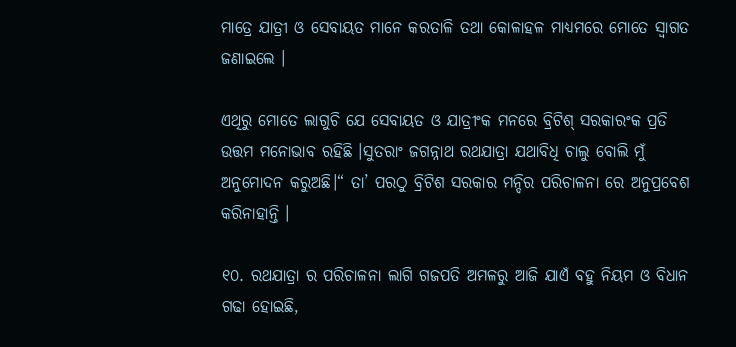ମାତ୍ରେ ଯାତ୍ରୀ ଓ ସେବାୟତ ମାନେ କରତାଳି ତଥା କୋଳାହଳ ମାଧ୍ୟମରେ ମୋତେ ସ୍ଵାଗତ ଜଣାଇଲେ ।

ଏଥିରୁ ମୋତେ ଲାଗୁଚି ଯେ ସେବାୟତ ଓ ଯାତ୍ରୀଂକ ମନରେ ବ୍ରିଟିଶ୍ ସରକାରଂକ ପ୍ରତି ଉତ୍ତମ ମନୋଭାବ ରହିଛି ।ସୁତରାଂ ଜଗନ୍ନାଥ ରଥଯାତ୍ରା ଯଥାବିଧି ଚାଲୁ ବୋଲି ମୁଁ ଅନୁମୋଦନ କରୁଅଛି।“ ତା’ ପରଠୁ ବ୍ରିଟିଶ ସରକାର ମନ୍ଦିର ପରିଚାଳନା ରେ ଅନୁପ୍ରବେଶ କରିନାହାନ୍ତି ।

୧୦. ରଥଯାତ୍ରା ର ପରିଚାଳନା ଲାଗି ଗଜପତି ଅମଳରୁ ଆଜି ଯାଏଁ ବହୁ ନିୟମ ଓ ବିଧାନ ଗଢା ହୋଇଛି,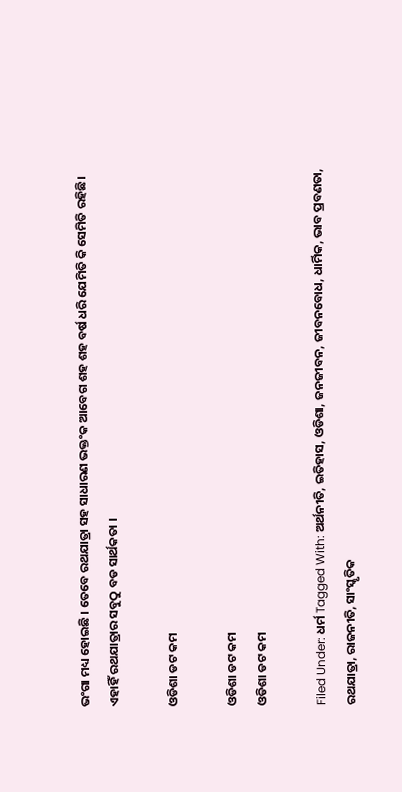ଭଂଗା ମଧ୍ୟ ହୋଇଛି । ତେବେ ରଥଯାତ୍ରା ସହ ସାଧାରଣ ଭକ୍ତଂକ ଆବେଗ ଶହ ଶହ ବର୍ଷ ଧରି ଯେମିତି କି ସେମିତି ରହିଛି। ଏହାହିଁ ରଥଯାତ୍ରାର ସବୁଠୁ ବଡ ସାର୍ଥକତା ।

ଓଡିଶା ଡଟ କମ

ଓଡିଶା ଡଟ କମ
ଓଡିଶା ଡଟ କମ

Filed Under: ଧର୍ମ Tagged With: ଅର୍ଥନୀତି, ଇତିହାସ, ଓଡିଶା, ଜନଜୀବନ, ଜୀବନବୋଧ, ଧାର୍ମିକ, ଭାବ ପ୍ରବଣତା, ରଥଯାତ୍ରା, ରାଜନୀତି, ସାଂସ୍କୃତିକ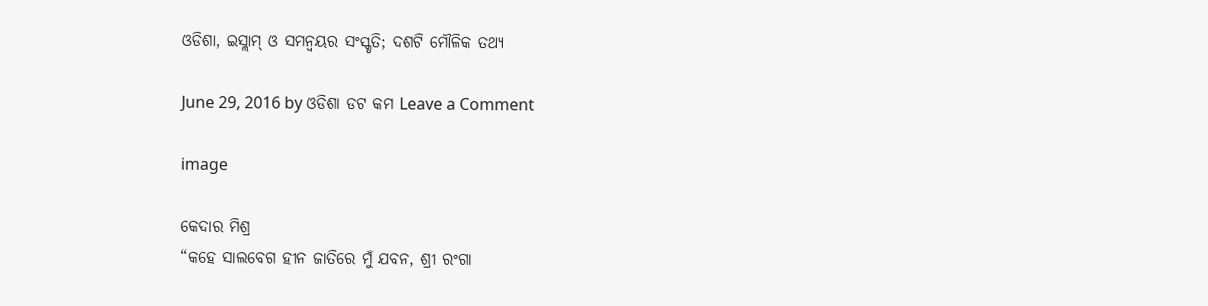ଓଡିଶା, ଇସ୍ଲାମ୍ ଓ ସମନ୍ବୟର ସଂସ୍କୃତି; ଦଶଟି ମୌଳିକ ତଥ୍ୟ

June 29, 2016 by ଓଡିଶା ଡଟ କମ Leave a Comment

image

କେଦାର ମିଶ୍ର
“କହେ ସାଲବେଗ ହୀନ ଜାତିରେ ମୁଁ ଯବନ, ଶ୍ରୀ ରଂଗା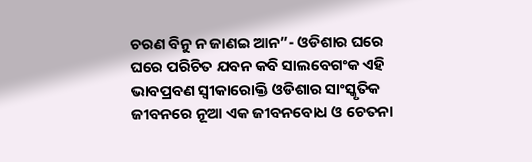ଚରଣ ବିନୁ ନ ଜାଣଇ ଆନ”- ଓଡିଶାର ଘରେ ଘରେ ପରିଚିତ ଯବନ କବି ସାଲବେଗଂକ ଏହି ଭାବପ୍ରବଣ ସ୍ବୀକାରୋକ୍ତି ଓଡିଶାର ସାଂସ୍କୃତିକ ଜୀବନରେ ନୂଆ ଏକ ଜୀବନବୋଧ ଓ ଚେତନା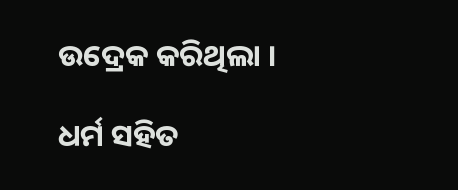ଉଦ୍ରେକ କରିଥିଲା ।

ଧର୍ମ ସହିତ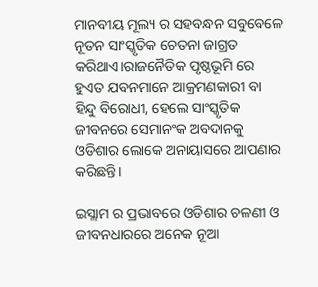ମାନବୀୟ ମୂଲ୍ୟ ର ସହବନ୍ଧନ ସବୁବେଳେ ନୂତନ ସାଂସ୍କୃତିକ ଚେତନା ଜାଗ୍ରତ କରିଥାଏ।ରାଜନୈତିକ ପୃଷ୍ଠଭୂମି ରେ ହୁଏତ ଯବନମାନେ ଆକ୍ରମଣକାରୀ ବା ହିନ୍ଦୁ ବିରୋଧୀ, ହେଲେ ସାଂସ୍କୃତିକ ଜୀବନରେ ସେମାନଂକ ଅବଦାନକୁ ଓଡିଶାର ଲୋକେ ଅନାୟାସରେ ଆପଣାର କରିଛନ୍ତି।

ଇସ୍ଲାମ ର ପ୍ରଭାବରେ ଓଡିଶାର ଚଳଣୀ ଓ ଜୀବନଧାରରେ ଅନେକ ନୂଆ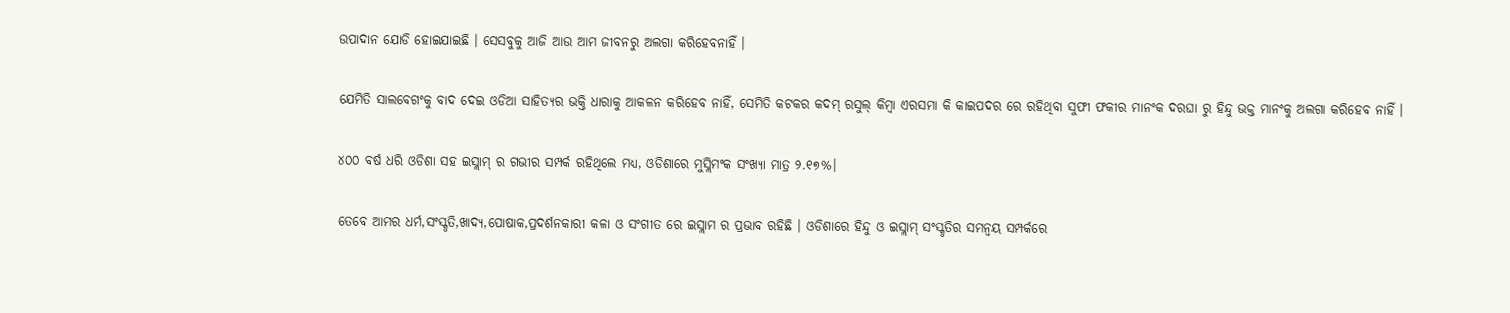ଉପାଦାନ ଯୋଡି ହୋଇଯାଇଛି । ସେସବୁକୁ ଆଜି ଆଉ ଆମ ଜୀବନରୁ ଅଲଗା କରିହେବନାହିଁ ।

ଯେମିତି ସାଲବେଗଂକୁ ବାଦ ଦେଇ ଓଡିଆ ସାହିତ୍ୟର ଭକ୍ତି ଧାରାକୁ ଆକଳନ କରିହେବ ନାହିଁ, ସେମିତି କଟକର କଦମ୍ ରସୁଲ୍ କିମ୍ବା ଏରସମା କି କାଇପଦର ରେ ରହିଥିବା ସୁଫୀ ଫକୀର ମାନଂକ ଦରଘା ରୁ ହିନ୍ଦୁ ଭକ୍ତ ମାନଂକୁ ଅଲଗା କରିହେବ ନାହିଁ ।

୪୦୦ ବର୍ଷ ଧରି ଓଡିଶା ସହ ଇସ୍ଲାମ୍ ର ଗଭୀର ସମ୍ପର୍କ ରହିଥିଲେ ମଧ୍ୟ, ଓଡିଶାରେ ମୁସ୍ଲିମଂକ ସଂଖ୍ୟା ମାତ୍ର ୨.୧୭%।

ତେବେ ଆମର ଧର୍ମ,ସଂସ୍କୃତି,ଖାଦ୍ୟ,ପୋଷାକ,ପ୍ରଦର୍ଶନକାରୀ କଳା ଓ ସଂଗୀତ ରେ ଇସ୍ଲାମ ର ପ୍ରଭାବ ରହିଛି । ଓଡିଶାରେ ହିନ୍ଦୁ ଓ ଇସ୍ଲାମ୍ ସଂସ୍କୃତିର ସମନ୍ବୟ ସମ୍ପର୍କରେ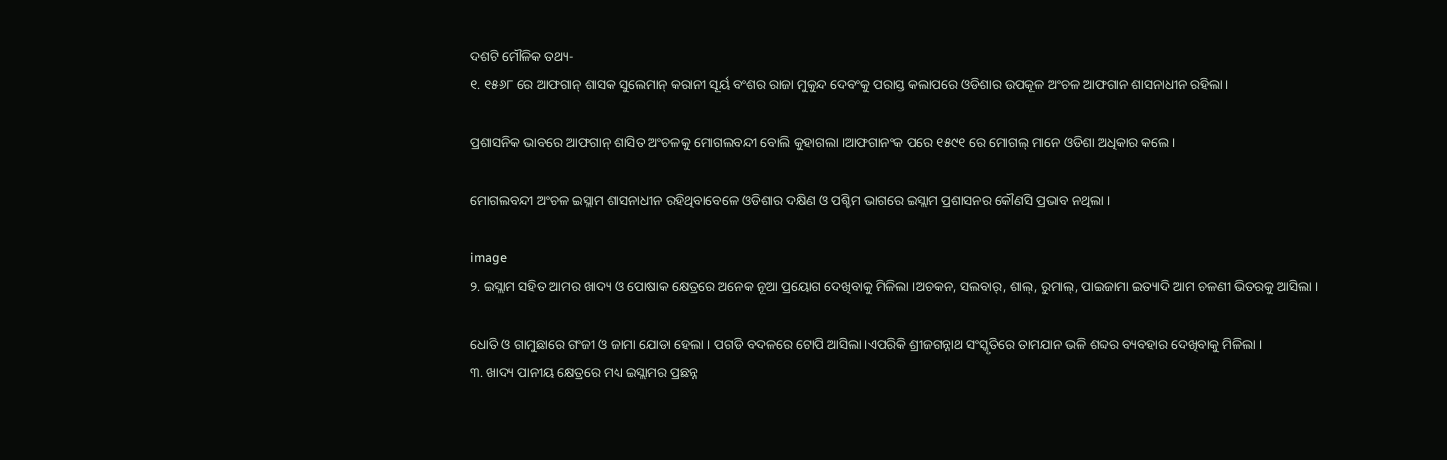ଦଶଟି ମୌଳିକ ତଥ୍ୟ-
୧. ୧୫୬୮ ରେ ଆଫଗାନ୍ ଶାସକ ସୁଲେମାନ୍ କରାନୀ ସୂର୍ୟ ବଂଶର ରାଜା ମୁକୁନ୍ଦ ଦେବଂକୁ ପରାସ୍ତ କଲାପରେ ଓଡିଶାର ଉପକୂଳ ଅଂଚଳ ଆଫଗାନ ଶାସନାଧୀନ ରହିଲା।

ପ୍ରଶାସନିକ ଭାବରେ ଆଫଗାନ୍ ଶାସିତ ଅଂଚଳକୁ ମୋଗଲବନ୍ଦୀ ବୋଲି କୁହାଗଲା ।ଆଫଗାନଂକ ପରେ ୧୫୯୧ ରେ ମୋଗଲ୍ ମାନେ ଓଡିଶା ଅଧିକାର କଲେ ।

ମୋଗଲବନ୍ଦୀ ଅଂଚଳ ଇସ୍ଲାମ ଶାସନାଧୀନ ରହିଥିବାବେଳେ ଓଡିଶାର ଦକ୍ଷିଣ ଓ ପଶ୍ଚିମ ଭାଗରେ ଇସ୍ଲାମ ପ୍ରଶାସନର କୌଣସି ପ୍ରଭାବ ନଥିଲା ।

image
୨. ଇସ୍ଲାମ ସହିତ ଆମର ଖାଦ୍ୟ ଓ ପୋଷାକ କ୍ଷେତ୍ରରେ ଅନେକ ନୂଆ ପ୍ରୟୋଗ ଦେଖିବାକୁ ମିଳିଲା ।ଅଚକନ, ସଲବାର୍, ଶାଲ୍, ରୁମାଲ୍, ପାଇଜାମା ଇତ୍ୟାଦି ଆମ ଚଳଣୀ ଭିତରକୁ ଆସିଲା ।

ଧୋତି ଓ ଗାମୁଛାରେ ଗଂଜୀ ଓ ଜାମା ଯୋଡା ହେଲା । ପଗଡି ବଦଳରେ ଟୋପି ଆସିଲା।ଏପରିକି ଶ୍ରୀଜଗନ୍ନାଥ ସଂସ୍କୃତିରେ ତାମଯାନ ଭଳି ଶବ୍ଦର ବ୍ୟବହାର ଦେଖିବାକୁ ମିଳିଲା ।
୩. ଖାଦ୍ୟ ପାନୀୟ କ୍ଷେତ୍ରରେ ମଧ୍ୟ ଇସ୍ଲାମର ପ୍ରଛନ୍ନ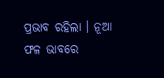ପ୍ରଭାବ ରହିଲା । ନୂଆ ଫଳ ଭାବରେ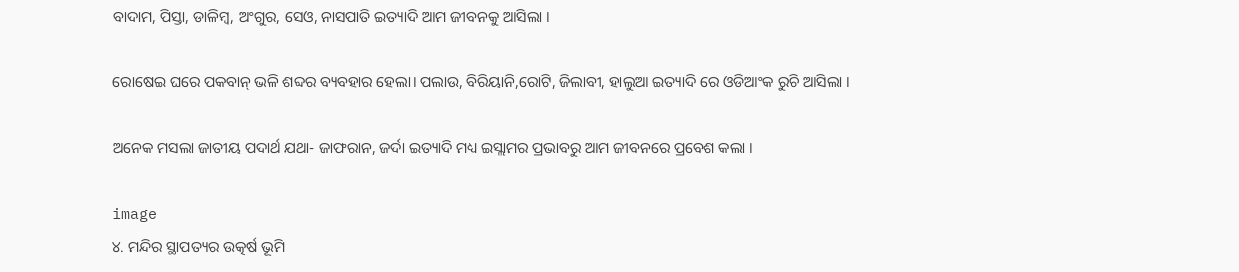ବାଦାମ, ପିସ୍ତା, ଡାଳିମ୍ବ, ଅଂଗୁର, ସେଓ, ନାସପାତି ଇତ୍ୟାଦି ଆମ ଜୀବନକୁ ଆସିଲା ।

ରୋଷେଇ ଘରେ ପକବାନ୍ ଭଳି ଶବ୍ଦର ବ୍ୟବହାର ହେଲା। ପଲାଉ, ବିରିୟାନି,ରୋଟି, ଜିଲାବୀ, ହାଲୁଆ ଇତ୍ୟାଦି ରେ ଓଡିଆଂକ ରୁଚି ଆସିଲା ।

ଅନେକ ମସଲା ଜାତୀୟ ପଦାର୍ଥ ଯଥା- ଜାଫରାନ, ଜର୍ଦା ଇତ୍ୟାଦି ମଧ୍ୟ ଇସ୍ଲାମର ପ୍ରଭାବରୁ ଆମ ଜୀବନରେ ପ୍ରବେଶ କଲା ।

image
୪. ମନ୍ଦିର ସ୍ଥାପତ୍ୟର ଉତ୍କର୍ଷ ଭୂମି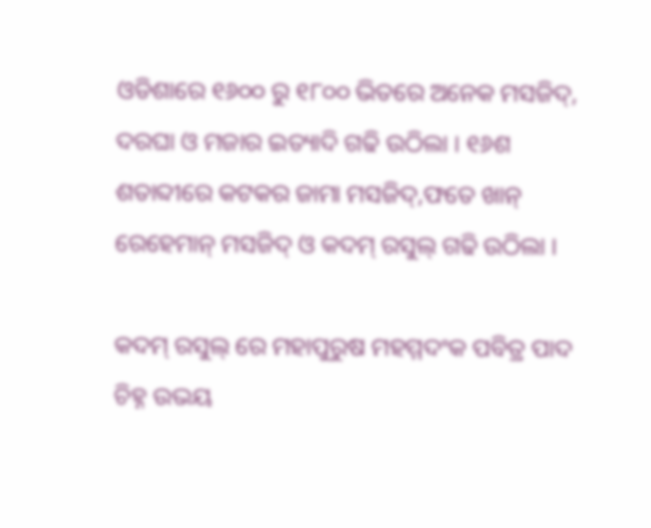ଓଡିଶାରେ ୧୬୦୦ ରୁ ୧୮୦୦ ଭିତରେ ଅନେକ ମସଜିଦ୍, ଦରଘା ଓ ମଜାର ଇତ୍ୟାଦି ଗଢି ଉଠିଲା । ୧୬ଶ ଶତାବ୍ଦୀରେ କଟକର ଜାମା ମସଜିଦ୍,ଫତେ ଖାନ୍ ରେହେମାନ୍ ମସଜିଦ୍ ଓ କଦମ୍ ରସୁଲ୍ ଗଢି ଉଠିଲା ।

କଦମ୍ ରସୁଲ୍ ରେ ମହାପୁରୁଷ ମହମ୍ମଦଂକ ପବିତ୍ର ପାଦ ଚିହ୍ନ ଉଭୟ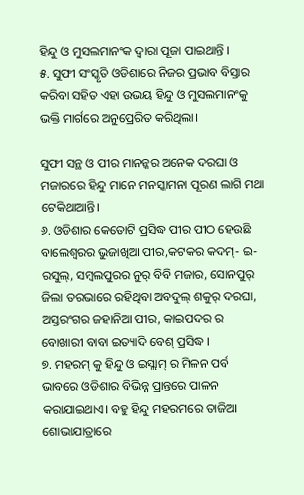ହିନ୍ଦୁ ଓ ମୁସଲମାନଂକ ଦ୍ବାରା ପୂଜା ପାଇଥାନ୍ତି ।
୫. ସୁଫୀ ସଂସ୍କୃତି ଓଡିଶାରେ ନିଜର ପ୍ରଭାବ ବିସ୍ତାର କରିବା ସହିତ ଏହା ଉଭୟ ହିନ୍ଦୁ ଓ ମୁସଲମାନଂକୁ ଭକ୍ତି ମାର୍ଗରେ ଅନୁପ୍ରେରିତ କରିଥିଲା।

ସୁଫୀ ସନ୍ଥ ଓ ପୀର ମାନନ୍କର ଅନେକ ଦରଘା ଓ ମଜାରରେ ହିନ୍ଦୁ ମାନେ ମନସ୍କାମନା ପୂରଣ ଲାଗି ମଥା ଟେକିଥାଆନ୍ତି।
୬. ଓଡିଶାର କେତୋଟି ପ୍ରସିଦ୍ଧ ପୀର ପୀଠ ହେଉଛି ବାଲେଶ୍ବରର ଭୁଜାଖିଆ ପୀର,କଟକର କଦମ୍- ଇ- ରସୁଲ୍, ସମ୍ବଲପୁରର ନୁର୍ ବିବି ମଜାର, ସୋନପୁର୍ ଜିଲା ତରଭାରେ ରହିଥିବା ଅବଦୁଲ୍ ଶକୁର୍ ଦରଘା, ଅସ୍ତରଂଗର ଜହାନିଆ ପୀର, କାଇପଦର ର ବୋଖାରୀ ବାବା ଇତ୍ୟାଦି ବେଶ୍ ପ୍ରସିଦ୍ଧ ।
୭. ମହରମ୍ କୁ ହିନ୍ଦୁ ଓ ଇସ୍ଲାମ୍ ର ମିଳନ ପର୍ବ ଭାବରେ ଓଡିଶାର ବିଭିନ୍ନ ପ୍ରାନ୍ତରେ ପାଳନ କରାଯାଇଥାଏ। ବହୁ ହିନ୍ଦୁ ମହରମରେ ତାଜିଆ ଶୋଭାଯାତ୍ରାରେ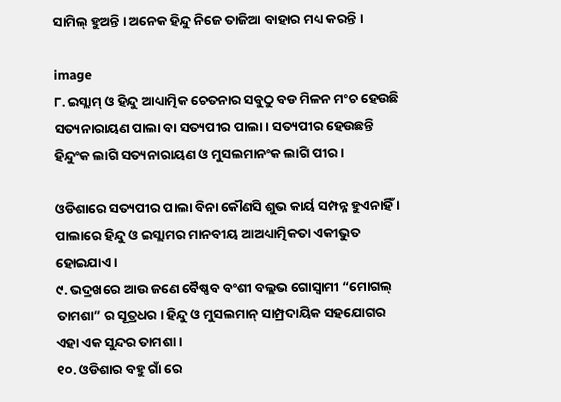ସାମିଲ୍ ହୁଅନ୍ତି । ଅନେକ ହିନ୍ଦୁ ନିଜେ ତାଜିଆ ବାହାର ମଧ୍ୟ କରନ୍ତି ।

image
୮. ଇସ୍ଲାମ୍ ଓ ହିନ୍ଦୁ ଆଧ୍ୟାତ୍ମିକ ଚେତନାର ସବୁଠୁ ବଡ ମିଳନ ମଂଚ ହେଉଛି ସତ୍ୟନାରାୟଣ ପାଲା ବା ସତ୍ୟପୀର ପାଲା। ସତ୍ୟପୀର ହେଉଛନ୍ତି ହିନ୍ଦୁଂକ ଲାଗି ସତ୍ୟନାରାୟଣ ଓ ମୁସଲମାନଂକ ଲାଗି ପୀର ।

ଓଡିଶାରେ ସତ୍ୟପୀର ପାଲା ବିନା କୌଣସି ଶୁଭ କାର୍ୟ ସମ୍ପନ୍ନ ହୁଏନାହିଁ । ପାଲାରେ ହିନ୍ଦୁ ଓ ଇସ୍ଲାମର ମାନବୀୟ ଆଅଧ୍ୟାତ୍ମିକତା ଏକୀଭୁତ ହୋଇଯାଏ ।
୯. ଭଦ୍ରଖରେ ଆଉ ଜଣେ ବୈଷ୍ଣବ ବଂଶୀ ବଲ୍ଲଭ ଗୋସ୍ବାମୀ “ମୋଗଲ୍ ତାମଶା” ର ସୂତ୍ରଧର । ହିନ୍ଦୁ ଓ ମୁସଲମାନ୍ ସାମ୍ପ୍ରଦାୟିକ ସହଯୋଗର ଏହା ଏକ ସୁନ୍ଦର ତାମଶା ।
୧୦. ଓଡିଶାର ବହୁ ଗାଁ ରେ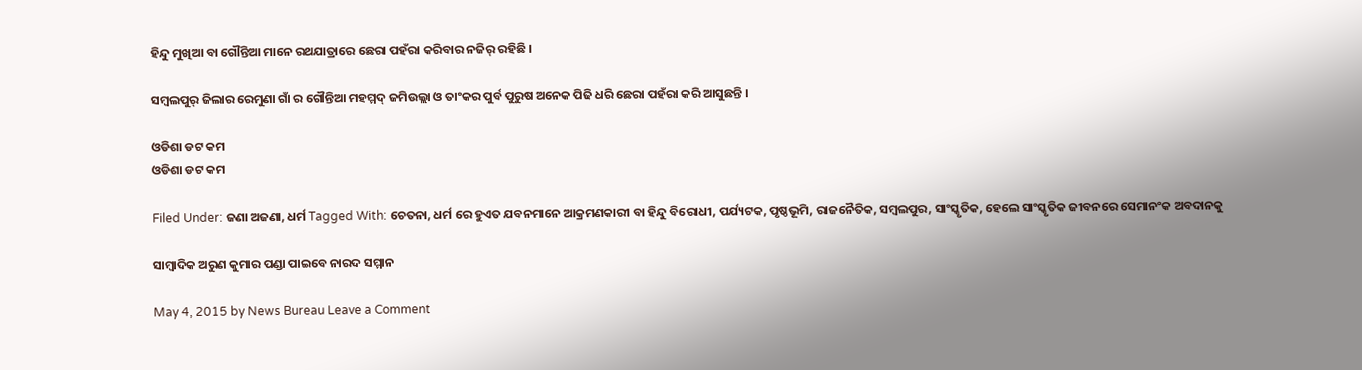ହିନ୍ଦୁ ମୁଖିଆ ବା ଗୌନ୍ତିଆ ମାନେ ରଥଯାତ୍ରାରେ ଛେରା ପହଁରା କରିବାର ନଜିର୍ ରହିଛି ।

ସମ୍ବଲପୁର୍ ଜିଲାର ରେମୁଣା ଗାଁ ର ଗୌନ୍ତିଆ ମହମ୍ମଦ୍ ଜମିଉଲ୍ଲା ଓ ତାଂକର ପୁର୍ବ ପୁରୁଷ ଅନେକ ପିଢି ଧରି ଛେରା ପହଁରା କରି ଆସୁଛନ୍ତି ।

ଓଡିଶା ଡଟ କମ
ଓଡିଶା ଡଟ କମ

Filed Under: ଜଣା ଅଜଣା, ଧର୍ମ Tagged With: ଚେତନା, ଧର୍ମ ରେ ହୁଏତ ଯବନମାନେ ଆକ୍ରମଣକାରୀ ବା ହିନ୍ଦୁ ବିରୋଧୀ, ପର୍ଯ୍ୟଟକ, ପୃଷ୍ଠଭୂମି, ରାଜନୈତିକ, ସମ୍ବଲପୁର, ସାଂସ୍କୃତିକ, ହେଲେ ସାଂସ୍କୃତିକ ଜୀବନରେ ସେମାନଂକ ଅବଦାନକୁ

ସାମ୍ବାଦିକ ଅରୁଣ କୁମାର ପଣ୍ଡା ପାଇବେ ନାରଦ ସମ୍ମାନ

May 4, 2015 by News Bureau Leave a Comment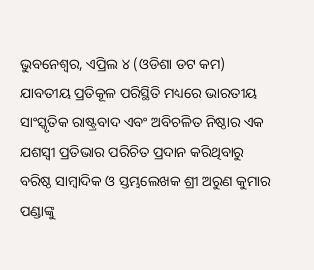ଭୁବନେଶ୍ୱର, ଏପ୍ରିଲ ୪ (ଓଡିଶା ଡଟ କମ) ଯାବତୀୟ ପ୍ରତିକୂଳ ପରିସ୍ଥିତି ମଧ୍ୟରେ ଭାରତୀୟ ସାଂସ୍କୃତିକ ରାଷ୍ଟ୍ରବାଦ ଏବଂ ଅବିଚଳିତ ନିଷ୍ଠାର ଏକ ଯଶସ୍ୱୀ ପ୍ରତିଭାର ପରିଚିତ ପ୍ରଦାନ କରିଥିବାରୁ ବରିଷ୍ଠ ସାମ୍ବାଦିକ ଓ ସ୍ତମ୍ଭଲେଖକ ଶ୍ରୀ ଅରୁଣ କୁମାର ପଣ୍ଡାଙ୍କୁ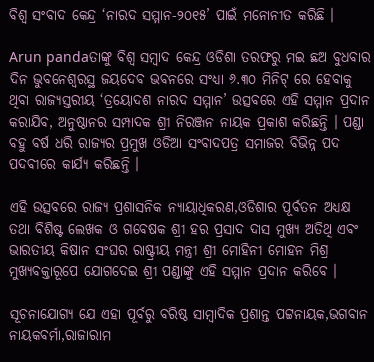ବିଶ୍ଵ ସଂବାଦ କେନ୍ଦ୍ର ‘ନାରଦ ସମ୍ମାନ-୨୦୧୫’ ପାଇଁ ମନୋନୀତ କରିଛି ।

Arun pandaତାଙ୍କୁ ବିଶ୍ୱ ସମ୍ବାଦ କେନ୍ଦ୍ର ଓଡିଶା ତରଫରୁ ମଇ ଛଅ ବୁଧବାର ଦିନ ଭୁବନେଶ୍ୱରସ୍ଥ ଜୟଦେବ ଭବନରେ ସଂଧ୍ୟା ୬.୩୦ ମିନିଟ୍ ରେ ହେବାକୁ ଥିବା ରାଜ୍ୟସ୍ତରୀୟ ‘ତ୍ରୟୋଦଶ ନାରଦ ସମ୍ମାନ’ ଉତ୍ସବରେ ଏହି ସମ୍ମାନ ପ୍ରଦାନ କରାଯିବ, ଅନୁଷ୍ଠାନର ସମ୍ପାଦକ ଶ୍ରୀ ନିରଞ୍ଜନ ନାୟକ ପ୍ରକାଶ କରିଛନ୍ତି । ପଣ୍ଡା ବହୁ ବର୍ଷ ଧରି ରାଜ୍ୟର ପ୍ରମୁଖ ଓଡିଆ ସଂବାଦପତ୍ର ସମାଜର ବିଭିନ୍ନ ପଦ ପଦବୀରେ କାର୍ଯ୍ୟ କରିଛନ୍ତି ।

ଏହି ଉତ୍ସବରେ ରାଜ୍ୟ ପ୍ରଶାସନିକ ନ୍ୟାୟାଧିକରଣ,ଓଡିଶାର ପୂର୍ବତନ ଅଧ୍ୟକ୍ଷ ତଥା ବିଶିଷ୍ଟ ଲେଖକ ଓ ଗବେଷକ ଶ୍ରୀ ହର ପ୍ରସାଦ ଦାସ ମୁଖ୍ୟ ଅତିଥି ଏବଂ ଭାରତୀୟ କିଷାନ ସଂଘର ରାଷ୍ଟ୍ରୀୟ ମନ୍ତ୍ରୀ ଶ୍ରୀ ମୋହିନୀ ମୋହନ ମିଶ୍ର ମୁଖ୍ୟବକ୍ତାରୂପେ ଯୋଗଦେଇ ଶ୍ରୀ ପଣ୍ଡାଙ୍କୁ ଏହି ସମ୍ମାନ ପ୍ରଦାନ କରିବେ ।

ସୂଚନାଯୋଗ୍ୟ ଯେ ଏହା ପୂର୍ବରୁ ବରିଷ୍ଠ ସାମ୍ବାଦିକ ପ୍ରଶାନ୍ତ ପଟ୍ଟନାୟକ,ଭଗବାନ ନାୟକବର୍ମା,ରାଜାରାମ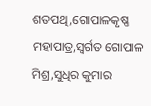ଶତପଥି,ଗୋପାଳକୃଷ୍ଣ ମହାପାତ୍ର,ସ୍ୱର୍ଗତ ଗୋପାଳ ମିଶ୍ର,ସୁଧିର କୁମାର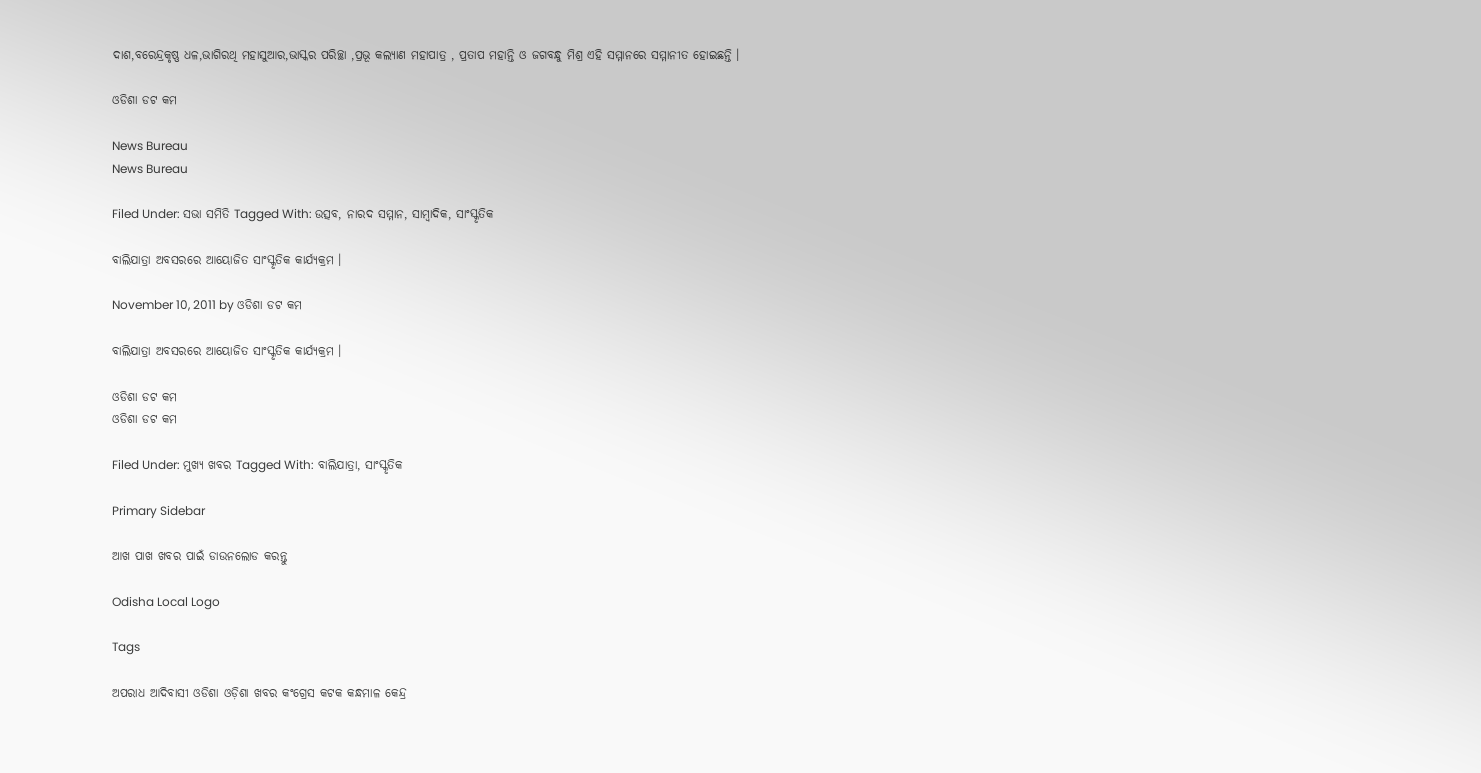ଦାଶ,ବରେନ୍ଦ୍ରକୃଷ୍ଣ ଧଳ,ଭାଗିରଥି ମହାସୁଆର,ଭାସ୍କର ପରିଚ୍ଛା ,ପ୍ରଭୂ କଲ୍ୟାଣ ମହାପାତ୍ର , ପ୍ରତାପ ମହାନ୍ତି ଓ ଜଗବନ୍ଧୁ ମିଶ୍ର ଏହି ସମ୍ମାନରେ ସମ୍ମାନୀତ ହୋଇଛନ୍ତି ।

ଓଡିଶା ଡଟ କମ

News Bureau
News Bureau

Filed Under: ସଭା ସମିତି Tagged With: ଉତ୍ସବ, ନାରଦ ସମ୍ମାନ, ସାମ୍ବାଦିକ, ସାଂସ୍କୃତିକ

ବାଲିଯାତ୍ରା ଅବସରରେ ଆୟୋଜିତ ସାଂସ୍କୃତିକ କାର୍ଯ୍ୟକ୍ରମ ।

November 10, 2011 by ଓଡିଶା ଡଟ କମ

ବାଲିଯାତ୍ରା ଅବସରରେ ଆୟୋଜିତ ସାଂସ୍କୃତିକ କାର୍ଯ୍ୟକ୍ରମ ।

ଓଡିଶା ଡଟ କମ
ଓଡିଶା ଡଟ କମ

Filed Under: ମୁଖ୍ୟ ଖବର Tagged With: ବାଲିଯାତ୍ରା, ସାଂସ୍କୃତିକ

Primary Sidebar

ଆଖ ପାଖ ଖବର ପାଇଁ ଡାଉନଲୋଡ କରନ୍ତୁ

Odisha Local Logo

Tags

ଅପରାଧ ଆଦିବାସୀ ଓଡିଶା ଓଡ଼ିଶା ଖବର କଂଗ୍ରେସ କଟକ କନ୍ଧମାଳ କେନ୍ଦ୍ର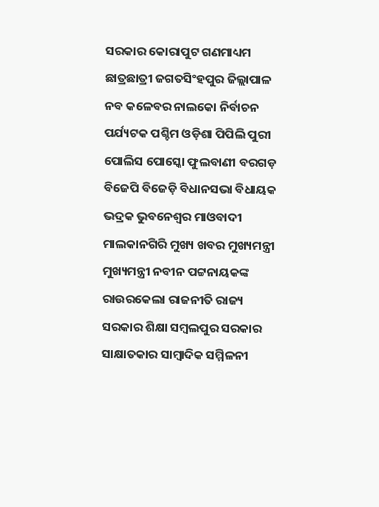ସରକାର କୋରାପୁଟ ଗଣମାଧ୍ୟମ ଛାତ୍ରଛାତ୍ରୀ ଜଗତସିଂହପୁର ଜିଲ୍ଲାପାଳ ନବ କଳେବର ନାଲକୋ ନିର୍ବାଚନ ପର୍ଯ୍ୟଟକ ପଶ୍ଚିମ ଓଡ଼ିଶା ପିପିଲି ପୁରୀ ପୋଲିସ ପୋସ୍କୋ ଫୁଲବାଣୀ ବରଗଡ଼ ବିଜେପି ବିଜେଡ଼ି ବିଧାନସଭା ବିଧାୟକ ଭଦ୍ରକ ଭୁବନେଶ୍ୱର ମାଓବାଦୀ ମାଲକାନଗିରି ମୁଖ୍ୟ ଖବର ମୁଖ୍ୟମନ୍ତ୍ରୀ ମୁଖ୍ୟମନ୍ତ୍ରୀ ନବୀନ ପଟ୍ଟନାୟକଙ୍କ ରାଉରକେଲା ରାଜନୀତି ରାଜ୍ୟ ସରକାର ଶିକ୍ଷା ସମ୍ବଲପୁର ସରକାର ସାକ୍ଷାତକାର ସାମ୍ବାଦିକ ସମ୍ମିଳନୀ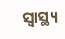ସ୍ୱାସ୍ଥ୍ୟ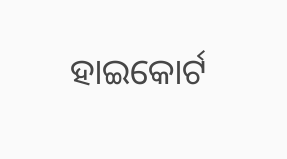ହାଇକୋର୍ଟ